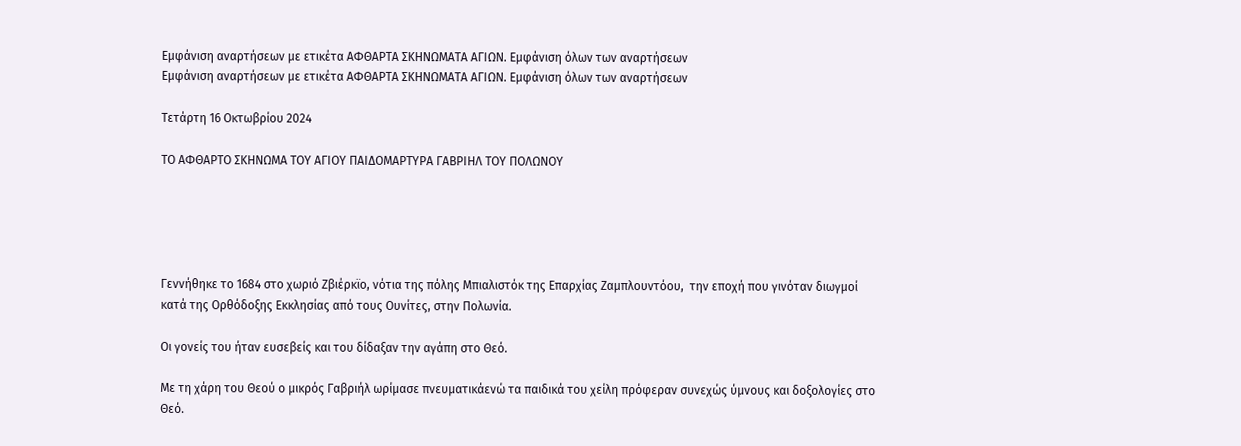Εμφάνιση αναρτήσεων με ετικέτα ΑΦΘΑΡΤΑ ΣΚΗΝΩΜΑΤΑ ΑΓΙΩΝ. Εμφάνιση όλων των αναρτήσεων
Εμφάνιση αναρτήσεων με ετικέτα ΑΦΘΑΡΤΑ ΣΚΗΝΩΜΑΤΑ ΑΓΙΩΝ. Εμφάνιση όλων των αναρτήσεων

Τετάρτη 16 Οκτωβρίου 2024

ΤΟ ΑΦΘΑΡΤΟ ΣΚΗΝΩΜΑ ΤΟΥ ΑΓΙΟΥ ΠΑΙΔΟΜΑΡΤΥΡΑ ΓΑΒΡΙΗΛ ΤΟΥ ΠΟΛΩΝΟΥ





Γεννήθηκε το 1684 στο χωριό Ζβιέρκϊο, νότια της πόλης Μπιαλιστόκ της Επαρχίας Ζαμπλουντόου,  την εποχή που γινόταν διωγμοί κατά της Ορθόδοξης Εκκλησίας από τους Ουνίτες, στην Πολωνία.

Οι γονείς του ήταν ευσεβείς και του δίδαξαν την αγάπη στο Θεό.

Με τη χάρη του Θεού ο μικρός Γαβριήλ ωρίμασε πνευματικάενώ τα παιδικά του χείλη πρόφεραν συνεχώς ύμνους και δοξολογίες στο Θεό.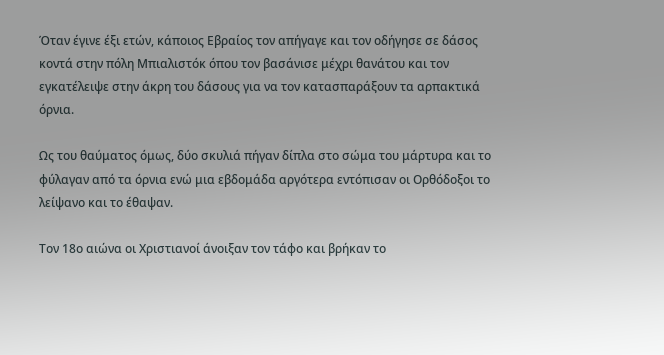Όταν έγινε έξι ετών, κάποιος Εβραίος τον απήγαγε και τον οδήγησε σε δάσος κοντά στην πόλη Μπιαλιστόκ όπου τον βασάνισε μέχρι θανάτου και τον εγκατέλειψε στην άκρη του δάσους για να τον κατασπαράξουν τα αρπακτικά όρνια.

Ως του θαύματος όμως, δύο σκυλιά πήγαν δίπλα στο σώμα του μάρτυρα και το φύλαγαν από τα όρνια ενώ μια εβδομάδα αργότερα εντόπισαν οι Ορθόδοξοι το λείψανο και το έθαψαν.

Τον 18ο αιώνα οι Χριστιανοί άνοιξαν τον τάφο και βρήκαν το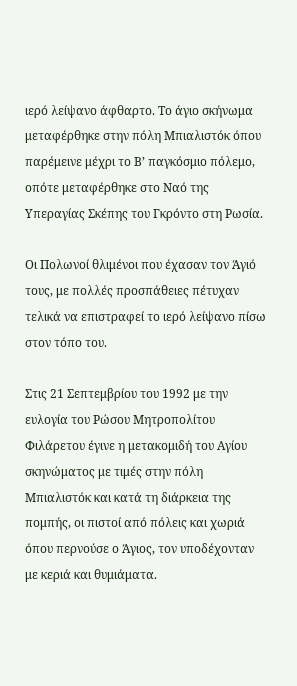ιερό λείψανο άφθαρτο. Το άγιο σκήνωμα μεταφέρθηκε στην πόλη Μπιαλιστόκ όπου παρέμεινε μέχρι το Β’ παγκόσμιο πόλεμο, οπότε μεταφέρθηκε στο Ναό της Υπεραγίας Σκέπης του Γκρόντο στη Ρωσία.

Οι Πολωνοί θλιμένοι που έχασαν τον Άγιό τους, με πολλές προσπάθειες πέτυχαν τελικά να επιστραφεί το ιερό λείψανο πίσω στον τόπο του.

Στις 21 Σεπτεμβρίου του 1992 με την ευλογία του Ρώσου Μητροπολίτου Φιλάρετου έγινε η μετακομιδή του Αγίου σκηνώματος με τιμές στην πόλη Μπιαλιστόκ και κατά τη διάρκεια της πομπής, οι πιστοί από πόλεις και χωριά όπου περνούσε ο Άγιος, τον υποδέχονταν με κεριά και θυμιάματα.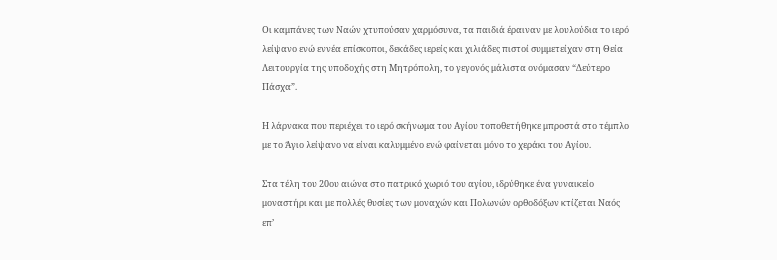Οι καμπάνες των Ναών χτυπούσαν χαρμόσυνα, τα παιδιά έραιναν με λουλούδια το ιερό λείψανο ενώ εννέα επίσκοποι, δεκάδες ιερείς και χιλιάδες πιστοί συμμετείχαν στη Θεία Λειτουργία της υποδοχής στη Μητρόπολη, το γεγονός μάλιστα ονόμασαν “Δεύτερο Πάσχα”.

Η λάρνακα που περιέχει το ιερό σκήνωμα του Αγίου τοποθετήθηκε μπροστά στο τέμπλο με το Άγιο λείψανο να είναι καλυμμένο ενώ φαίνεται μόνο το χεράκι του Αγίου.

Στα τέλη του 20ου αιώνα στο πατρικό χωριό του αγίου, ιδρύθηκε ένα γυναικείο μοναστήρι και με πολλές θυσίες των μοναχών και Πολωνών ορθοδόξων κτίζεται Ναός επ’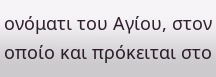ονόματι του Αγίου, στον οποίο και πρόκειται στο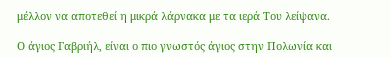μέλλον να αποτεθεί η μικρά λάρνακα με τα ιερά Του λείψανα.

Ο άγιος Γαβριήλ, είναι ο πιο γνωστός άγιος στην Πολωνία και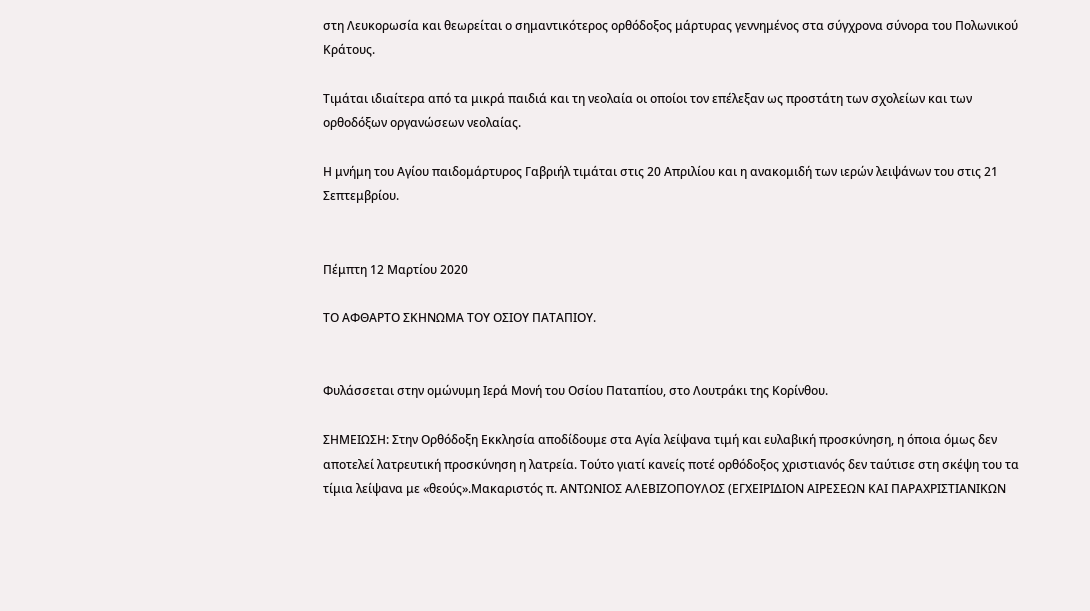στη Λευκορωσία και θεωρείται ο σημαντικότερος ορθόδοξος μάρτυρας γεννημένος στα σύγχρονα σύνορα του Πολωνικού Κράτους.

Τιμάται ιδιαίτερα από τα μικρά παιδιά και τη νεολαία οι οποίοι τον επέλεξαν ως προστάτη των σχολείων και των ορθοδόξων οργανώσεων νεολαίας.

Η μνήμη του Αγίου παιδομάρτυρος Γαβριήλ τιμάται στις 20 Απριλίου και η ανακομιδή των ιερών λειψάνων του στις 21 Σεπτεμβρίου.


Πέμπτη 12 Μαρτίου 2020

ΤΟ ΑΦΘΑΡΤΟ ΣΚΗΝΩΜΑ ΤΟΥ ΟΣΙΟΥ ΠΑΤΑΠΙΟΥ.


Φυλάσσεται στην ομώνυμη Ιερά Μονή του Οσίου Παταπίου, στο Λουτράκι της Κορίνθου.

ΣΗΜΕΙΩΣΗ: Στην Ορθόδοξη Εκκλησία αποδίδουμε στα Αγία λείψανα τιμή και ευλαβική προσκύνηση, η όποια όμως δεν αποτελεί λατρευτική προσκύνηση η λατρεία. Τούτο γιατί κανείς ποτέ ορθόδοξος χριστιανός δεν ταύτισε στη σκέψη του τα τίμια λείψανα με «θεούς».Μακαριστός π. ΑΝΤΩΝΙΟΣ ΑΛΕΒΙΖΟΠΟΥΛΟΣ (ΕΓΧΕΙΡΙΔΙΟΝ ΑΙΡΕΣΕΩΝ ΚΑΙ ΠΑΡΑΧΡΙΣΤΙΑΝΙΚΩΝ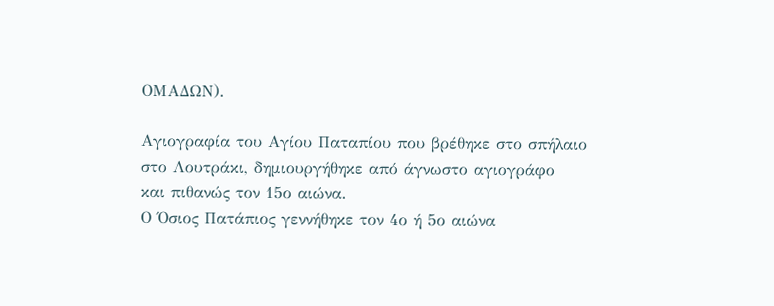ΟΜΑΔΩΝ).

Αγιογραφία του Αγίου Παταπίου που βρέθηκε στο σπήλαιο
στο Λουτράκι, δημιουργήθηκε από άγνωστο αγιογράφο
και πιθανώς τον 15ο αιώνα.
Ο Όσιος Πατάπιος γεννήθηκε τον 4ο ή 5ο αιώνα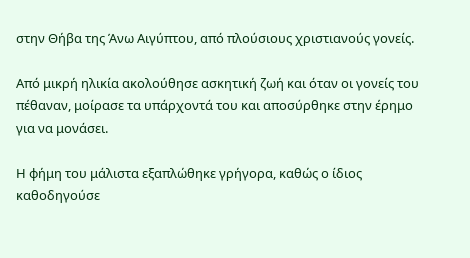στην Θήβα της Άνω Αιγύπτου, από πλούσιους χριστιανούς γονείς.

Από μικρή ηλικία ακολούθησε ασκητική ζωή και όταν οι γονείς του πέθαναν, μοίρασε τα υπάρχοντά του και αποσύρθηκε στην έρημο για να μονάσει.

Η φήμη του μάλιστα εξαπλώθηκε γρήγορα, καθώς ο ίδιος καθοδηγούσε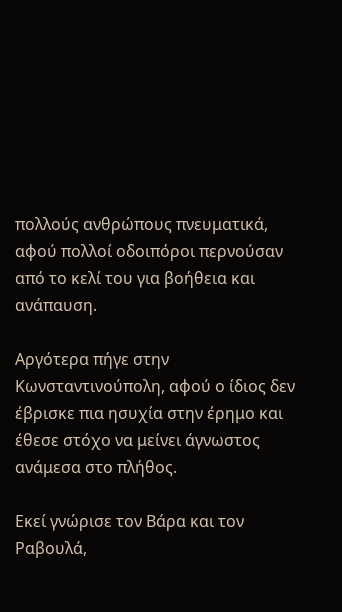πολλούς ανθρώπους πνευματικά, αφού πολλοί οδοιπόροι περνούσαν από το κελί του για βοήθεια και ανάπαυση.

Αργότερα πήγε στην Κωνσταντινούπολη, αφού ο ίδιος δεν έβρισκε πια ησυχία στην έρημο και έθεσε στόχο να μείνει άγνωστος ανάμεσα στο πλήθος.

Εκεί γνώρισε τον Βάρα και τον Ραβουλά,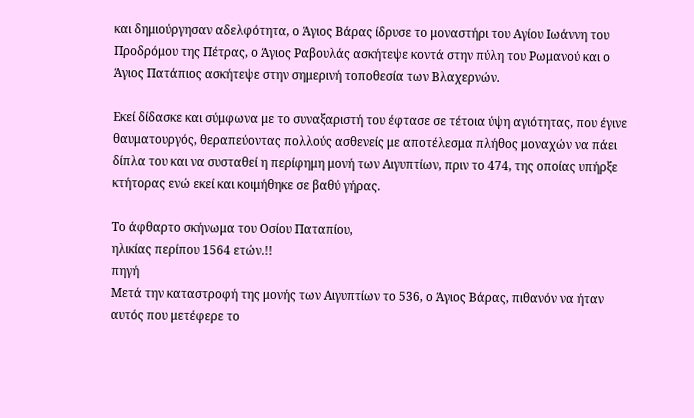και δημιούργησαν αδελφότητα, ο Άγιος Βάρας ίδρυσε το μοναστήρι του Αγίου Ιωάννη του Προδρόμου της Πέτρας, ο Άγιος Ραβουλάς ασκήτεψε κοντά στην πύλη του Ρωμανού και ο Άγιος Πατάπιος ασκήτεψε στην σημερινή τοποθεσία των Βλαχερνών.

Εκεί δίδασκε και σύμφωνα με το συναξαριστή του έφτασε σε τέτοια ύψη αγιότητας, που έγινε θαυματουργός, θεραπεύοντας πολλούς ασθενείς με αποτέλεσμα πλήθος μοναχών να πάει δίπλα του και να συσταθεί η περίφημη μονή των Αιγυπτίων, πριν το 474, της οποίας υπήρξε κτήτορας ενώ εκεί και κοιμήθηκε σε βαθύ γήρας.

Το άφθαρτο σκήνωμα του Οσίου Παταπίου,
ηλικίας περίπου 1564 ετών.!!
πηγή
Μετά την καταστροφή της μονής των Αιγυπτίων το 536, ο Άγιος Βάρας, πιθανόν να ήταν αυτός που μετέφερε το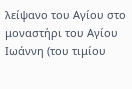λείψανο του Αγίου στο μοναστήρι του Αγίου Ιωάννη (του τιμίου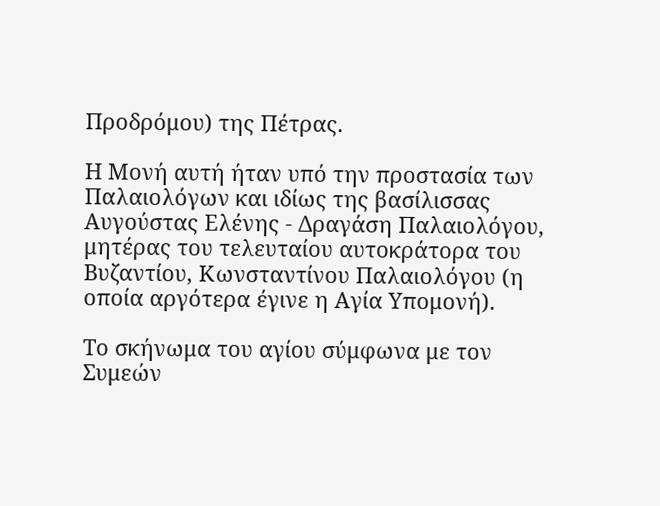Προδρόμου) της Πέτρας.

Η Μονή αυτή ήταν υπό την προστασία των Παλαιολόγων και ιδίως της βασίλισσας Αυγούστας Ελένης - Δραγάση Παλαιολόγου, μητέρας του τελευταίου αυτοκράτορα του Βυζαντίου, Κωνσταντίνου Παλαιολόγου (η οποία αργότερα έγινε η Αγία Υπομονή).

Το σκήνωμα του αγίου σύμφωνα με τον Συμεών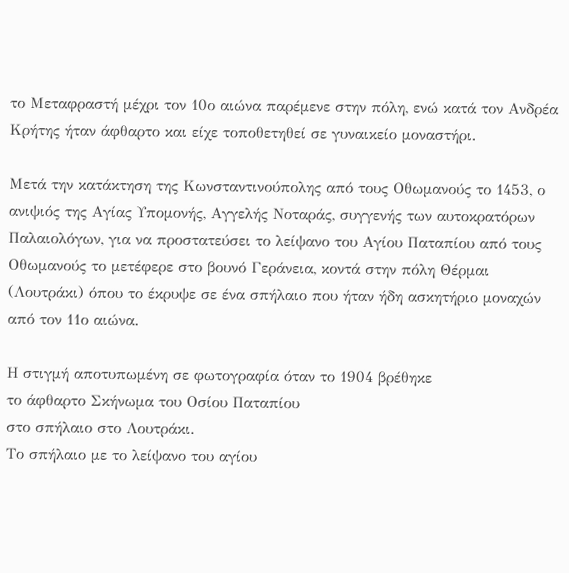το Μεταφραστή μέχρι τον 10ο αιώνα παρέμενε στην πόλη, ενώ κατά τον Ανδρέα Κρήτης ήταν άφθαρτο και είχε τοποθετηθεί σε γυναικείο μοναστήρι.

Μετά την κατάκτηση της Κωνσταντινούπολης από τους Οθωμανούς το 1453, ο ανιψιός της Αγίας Υπομονής, Αγγελής Νοταράς, συγγενής των αυτοκρατόρων Παλαιολόγων, για να προστατεύσει το λείψανο του Αγίου Παταπίου από τους Οθωμανούς το μετέφερε στο βουνό Γεράνεια, κοντά στην πόλη Θέρμαι (Λουτράκι) όπου το έκρυψε σε ένα σπήλαιο που ήταν ήδη ασκητήριο μοναχών από τον 11ο αιώνα.

Η στιγμή αποτυπωμένη σε φωτογραφία όταν το 1904 βρέθηκε
το άφθαρτο Σκήνωμα του Οσίου Παταπίου
στο σπήλαιο στο Λουτράκι.
Το σπήλαιο με το λείψανο του αγίου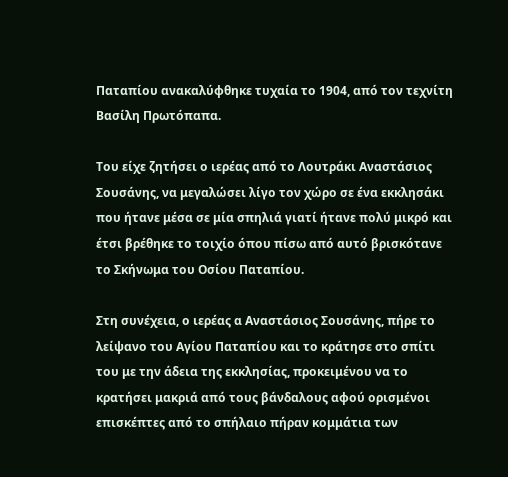Παταπίου ανακαλύφθηκε τυχαία το 1904, από τον τεχνίτη Βασίλη Πρωτόπαπα.

Του είχε ζητήσει ο ιερέας από το Λουτράκι Αναστάσιος Σουσάνης, να μεγαλώσει λίγο τον χώρο σε ένα εκκλησάκι που ήτανε μέσα σε μία σπηλιά γιατί ήτανε πολύ μικρό και έτσι βρέθηκε το τοιχίο όπου πίσω από αυτό βρισκότανε το Σκήνωμα του Οσίου Παταπίου.

Στη συνέχεια, ο ιερέας α Αναστάσιος Σουσάνης, πήρε το λείψανο του Αγίου Παταπίου και το κράτησε στο σπίτι του με την άδεια της εκκλησίας, προκειμένου να το κρατήσει μακριά από τους βάνδαλους αφού ορισμένοι επισκέπτες από το σπήλαιο πήραν κομμάτια των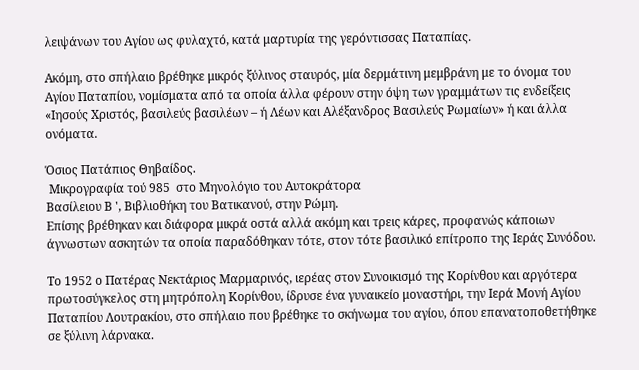λειψάνων του Αγίου ως φυλαχτό, κατά μαρτυρία της γερόντισσας Παταπίας.

Ακόμη, στο σπήλαιο βρέθηκε μικρός ξύλινος σταυρός, μία δερμάτινη μεμβράνη με το όνομα του Αγίου Παταπίου, νομίσματα από τα οποία άλλα φέρουν στην όψη των γραμμάτων τις ενδείξεις «Ιησούς Χριστός, βασιλεύς βασιλέων – ή Λέων και Αλέξανδρος Βασιλεύς Ρωμαίων» ή και άλλα ονόματα.

Όσιος Πατάπιος Θηβαίδος.
 Μικρογραφία τού 985  στο Μηνολόγιο του Αυτοκράτορα
Βασίλειου Β ', Βιβλιοθήκη του Βατικανού, στην Ρώμη.
Επίσης βρέθηκαν και διάφορα μικρά οστά αλλά ακόμη και τρεις κάρες, προφανώς κάποιων άγνωστων ασκητών τα οποία παραδόθηκαν τότε, στον τότε βασιλικό επίτροπο της Ιεράς Συνόδου.

Το 1952 ο Πατέρας Νεκτάριος Μαρμαρινός, ιερέας στον Συνοικισμό της Κορίνθου και αργότερα πρωτοσύγκελος στη μητρόπολη Κορίνθου, ίδρυσε ένα γυναικείο μοναστήρι, την Ιερά Μονή Αγίου Παταπίου Λουτρακίου, στο σπήλαιο που βρέθηκε το σκήνωμα του αγίου, όπου επανατοποθετήθηκε σε ξύλινη λάρνακα.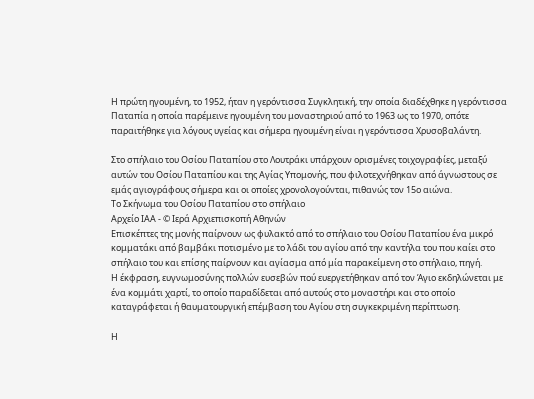Η πρώτη ηγουμένη, το 1952, ήταν η γερόντισσα Συγκλητική, την οποία διαδέχθηκε η γερόντισσα Παταπία η οποία παρέμεινε ηγουμένη του μοναστηριού από το 1963 ως το 1970, οπότε παραιτήθηκε για λόγους υγείας και σήμερα ηγουμένη είναι η γερόντισσα Χρυσοβαλάντη.

Στο σπήλαιο του Οσίου Παταπίου στο Λουτράκι υπάρχουν ορισμένες τοιχογραφίες, μεταξύ αυτών του Οσίου Παταπίου και της Αγίας Υπομονής, που φιλοτεχνήθηκαν από άγνωστους σε εμάς αγιογράφους σήμερα και οι οποίες χρονολογούνται, πιθανώς τον 15ο αιώνα.
Το Σκήνωμα του Οσίου Παταπίου στο σπήλαιο
Αρχείο ΙΑΑ - © Ιερά Αρχιεπισκοπή Αθηνών
Επισκέπτες της μονής παίρνουν ως φυλακτό από το σπήλαιο του Οσίου Παταπίου ένα μικρό κομματάκι από βαμβάκι ποτισμένο με το λάδι του αγίου από την καντήλα του που καίει στο σπήλαιο του και επίσης παίρνουν και αγίασμα από μία παρακείμενη στο σπήλαιο, πηγή.
Η έκφραση, ευγνωμοσύνης πολλών ευσεβών πού ευεργετήθηκαν από τον Άγιο εκδηλώνεται με ένα κομμάτι χαρτί, το οποίο παραδίδεται από αυτούς στο μοναστήρι και στο οποίο καταγράφεται ή θαυματουργική επέμβαση του Αγίου στη συγκεκριμένη περίπτωση.

Η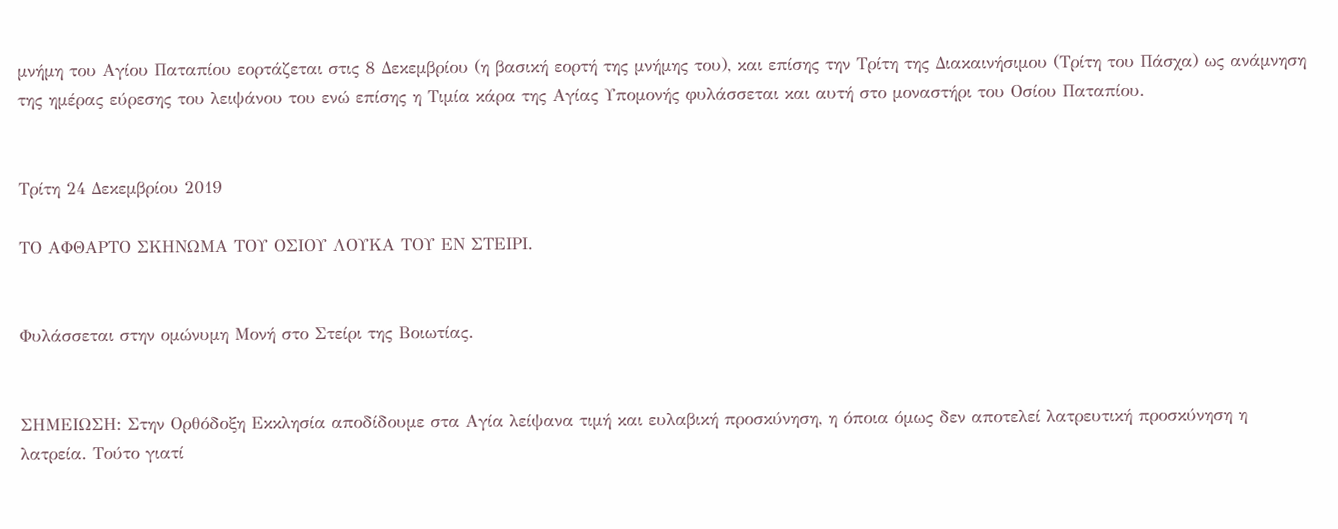μνήμη του Αγίου Παταπίου εορτάζεται στις 8 Δεκεμβρίου (η βασική εορτή της μνήμης του), και επίσης την Τρίτη της Διακαινήσιμου (Τρίτη του Πάσχα) ως ανάμνηση της ημέρας εύρεσης του λειψάνου του ενώ επίσης η Τιμία κάρα της Αγίας Υπομονής φυλάσσεται και αυτή στο μοναστήρι του Οσίου Παταπίου.


Τρίτη 24 Δεκεμβρίου 2019

ΤΟ ΑΦΘΑΡΤΟ ΣΚΗΝΩΜΑ ΤΟΥ ΟΣΙΟΥ ΛΟΥΚΑ ΤΟΥ ΕΝ ΣΤΕΙΡΙ.


Φυλάσσεται στην ομώνυμη Μονή στο Στείρι της Βοιωτίας.


ΣΗΜΕΙΩΣΗ: Στην Ορθόδοξη Εκκλησία αποδίδουμε στα Αγία λείψανα τιμή και ευλαβική προσκύνηση, η όποια όμως δεν αποτελεί λατρευτική προσκύνηση η λατρεία. Τούτο γιατί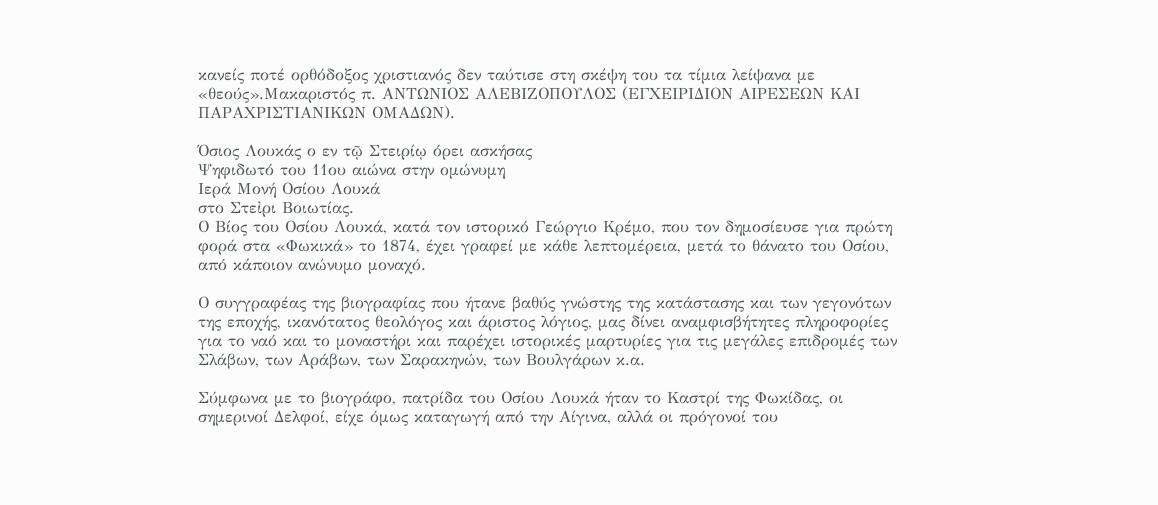κανείς ποτέ ορθόδοξος χριστιανός δεν ταύτισε στη σκέψη του τα τίμια λείψανα με «θεούς».Μακαριστός π. ΑΝΤΩΝΙΟΣ ΑΛΕΒΙΖΟΠΟΥΛΟΣ (ΕΓΧΕΙΡΙΔΙΟΝ ΑΙΡΕΣΕΩΝ ΚΑΙ ΠΑΡΑΧΡΙΣΤΙΑΝΙΚΩΝ ΟΜΑΔΩΝ).

Όσιος Λουκάς ο εν τῷ Στειρίῳ όρει ασκήσας
Ψηφιδωτό του 11ου αιώνα στην ομώνυμη
Ιερά Μονή Οσίου Λουκά
στο Στεἰρι Βοιωτίας.
Ο Βίος του Οσίου Λουκά, κατά τον ιστορικό Γεώργιο Κρέμο, που τον δημοσίευσε για πρώτη φορά στα «Φωκικά» το 1874, έχει γραφεί με κάθε λεπτομέρεια, μετά το θάνατο του Οσίου, από κάποιον ανώνυμο μοναχό.

Ο συγγραφέας της βιογραφίας που ήτανε βαθύς γνώστης της κατάστασης και των γεγονότων της εποχής, ικανότατος θεολόγος και άριστος λόγιος, μας δίνει αναμφισβήτητες πληροφορίες για το ναό και το μοναστήρι και παρέχει ιστορικές μαρτυρίες για τις μεγάλες επιδρομές των Σλάβων, των Αράβων, των Σαρακηνών, των Βουλγάρων κ.α.

Σύμφωνα με το βιογράφο, πατρίδα του Οσίου Λουκά ήταν το Καστρί της Φωκίδας, οι σημερινοί Δελφοί, είχε όμως καταγωγή από την Αίγινα, αλλά οι πρόγονοί του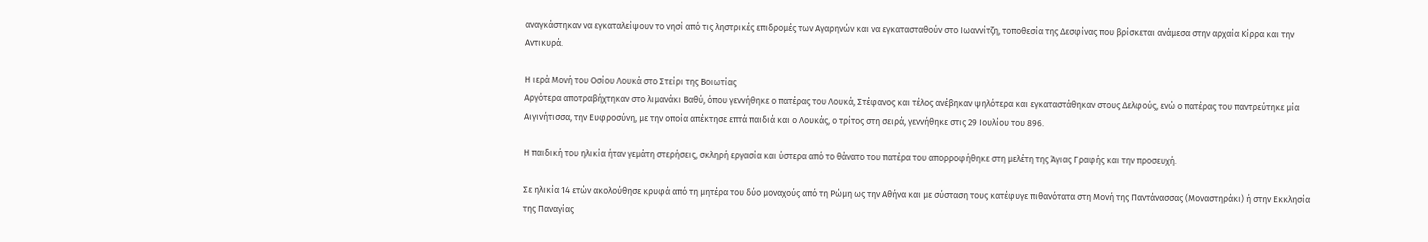αναγκάστηκαν να εγκαταλείψουν το νησί από τις ληστρικές επιδρομές των Αγαρηνών και να εγκατασταθούν στο Ιωαννίτζη, τοποθεσία της Δεσφίνας που βρίσκεται ανάμεσα στην αρχαία Κίρρα και την Αντικυρά.

Η ιερά Μονή του Οσίου Λουκά στο Στείρι της Βοιωτίας
Αργότερα αποτραβήχτηκαν στο λιμανάκι Βαθύ, όπου γεννήθηκε ο πατέρας του Λουκά, Στέφανος και τέλος ανέβηκαν ψηλότερα και εγκαταστάθηκαν στους Δελφούς, ενώ ο πατέρας του παντρεύτηκε μία Αιγινήτισσα, την Ευφροσύνη, με την οποία απέκτησε επτά παιδιά και ο Λουκάς, ο τρίτος στη σειρά, γεννήθηκε στις 29 Ιουλίου του 896.

Η παιδική του ηλικία ήταν γεμάτη στερήσεις, σκληρή εργασία και ύστερα από το θάνατο του πατέρα του απορροφήθηκε στη μελέτη της Άγιας Γραφής και την προσευχή.

Σε ηλικία 14 ετών ακολούθησε κρυφά από τη μητέρα του δύο μοναχούς από τη Ρώμη ως την Αθήνα και με σύσταση τους κατέφυγε πιθανότατα στη Μονή της Παντάνασσας (Μοναστηράκι) ή στην Εκκλησία της Παναγίας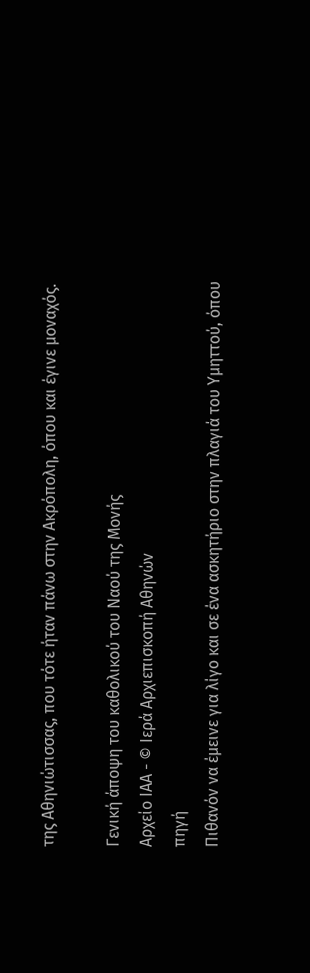της Αθηνιώτισσας, που τότε ήταν πάνω στην Ακρόπολη, όπου και έγινε μοναχός.

Γενική άποψη του καθολικού του Ναού της Μονής
Αρχείο ΙΑΑ - © Ιερά Αρχιεπισκοπή Αθηνών
πηγή
Πιθανόν να έμεινε για λίγο και σε ένα ασκητήριο στην πλαγιά του Υμηττού, όπου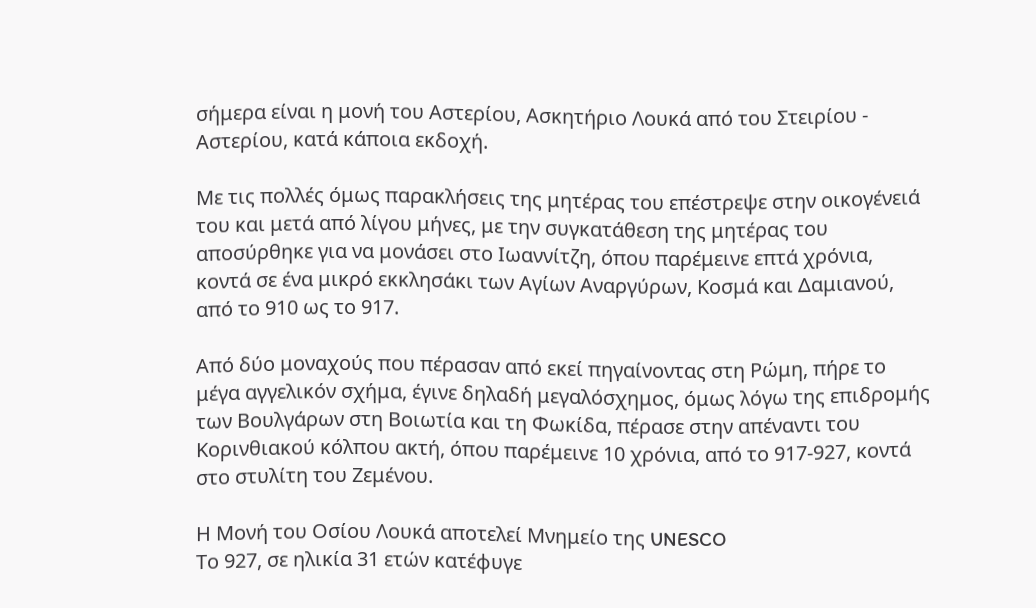σήμερα είναι η μονή του Αστερίου, Ασκητήριο Λουκά από του Στειρίου - Αστερίου, κατά κάποια εκδοχή.

Με τις πολλές όμως παρακλήσεις της μητέρας του επέστρεψε στην οικογένειά του και μετά από λίγου μήνες, με την συγκατάθεση της μητέρας του αποσύρθηκε για να μονάσει στο Ιωαννίτζη, όπου παρέμεινε επτά χρόνια, κοντά σε ένα μικρό εκκλησάκι των Αγίων Αναργύρων, Κοσμά και Δαμιανού, από το 910 ως το 917.

Από δύο μοναχούς που πέρασαν από εκεί πηγαίνοντας στη Ρώμη, πήρε το μέγα αγγελικόν σχήμα, έγινε δηλαδή μεγαλόσχημος, όμως λόγω της επιδρομής των Βουλγάρων στη Βοιωτία και τη Φωκίδα, πέρασε στην απέναντι του Κορινθιακού κόλπου ακτή, όπου παρέμεινε 10 χρόνια, από το 917-927, κοντά στο στυλίτη του Ζεμένου.

Η Μονή του Οσίου Λουκά αποτελεί Μνημείο της UNESCO
Το 927, σε ηλικία 31 ετών κατέφυγε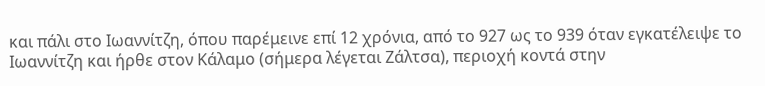και πάλι στο Ιωαννίτζη, όπου παρέμεινε επί 12 χρόνια, από το 927 ως το 939 όταν εγκατέλειψε το Ιωαννίτζη και ήρθε στον Κάλαμο (σήμερα λέγεται Ζάλτσα), περιοχή κοντά στην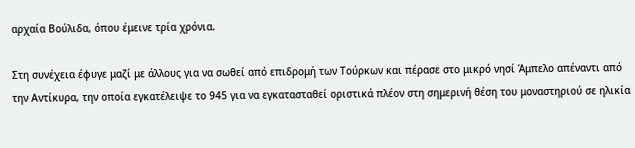αρχαία Βούλιδα, όπου έμεινε τρία χρόνια.

Στη συνέχεια έφυγε μαζί με άλλους για να σωθεί από επιδρομή των Τούρκων και πέρασε στο μικρό νησί Άμπελο απέναντι από την Αντίκυρα, την οποία εγκατέλειψε το 945 για να εγκατασταθεί οριστικά πλέον στη σημερινή θέση του μοναστηριού σε ηλικία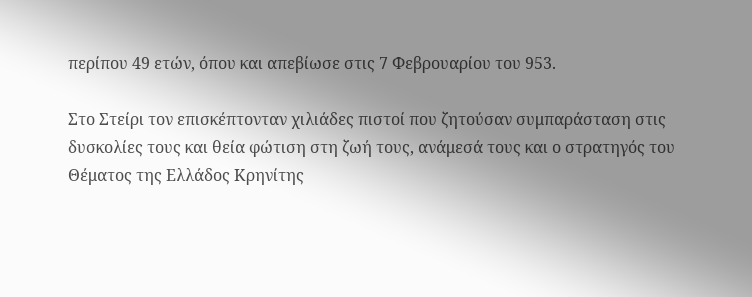περίπου 49 ετών, όπου και απεβίωσε στις 7 Φεβρουαρίου του 953.

Στο Στείρι τον επισκέπτονταν χιλιάδες πιστοί που ζητούσαν συμπαράσταση στις δυσκολίες τους και θεία φώτιση στη ζωή τους, ανάμεσά τους και ο στρατηγός του Θέματος της Ελλάδος Κρηνίτης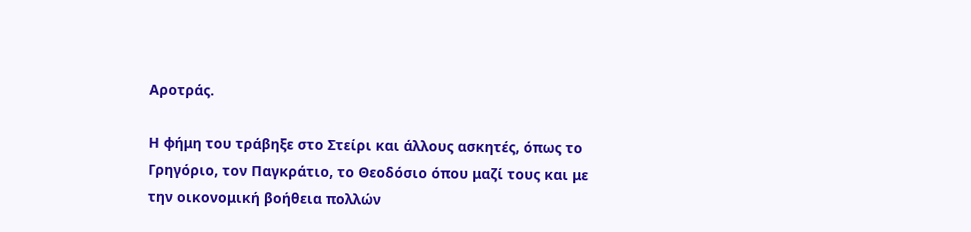Αροτράς.

Η φήμη του τράβηξε στο Στείρι και άλλους ασκητές, όπως το Γρηγόριο, τον Παγκράτιο, το Θεοδόσιο όπου μαζί τους και με την οικονομική βοήθεια πολλών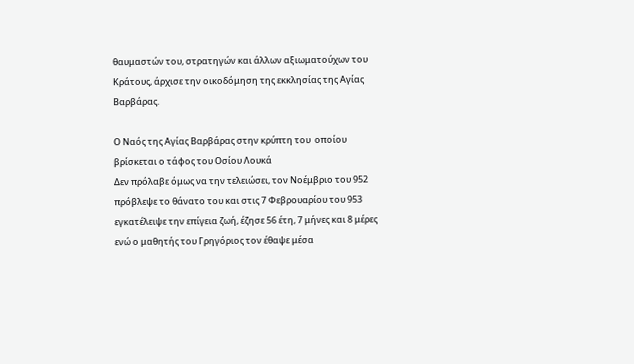θαυμαστών του, στρατηγών και άλλων αξιωματούχων του Κράτους, άρχισε την οικοδόμηση της εκκλησίας της Αγίας Βαρβάρας.

Ο Ναός της Αγίας Βαρβάρας στην κρύπτη του  οποίου
βρίσκεται ο τάφος του Οσίου Λουκά
Δεν πρόλαβε όμως να την τελειώσει, τον Νοέμβριο του 952 πρόβλεψε το θάνατο του και στις 7 Φεβρουαρίου του 953 εγκατέλειψε την επίγεια ζωή, έζησε 56 έτη, 7 μήνες και 8 μέρες ενώ ο μαθητής του Γρηγόριος τον έθαψε μέσα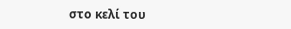στο κελί του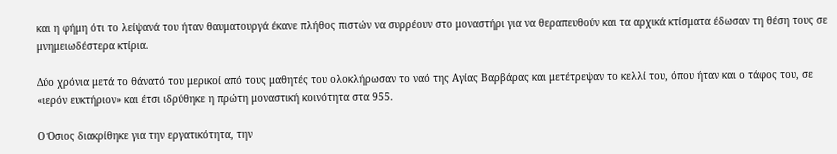και η φήμη ότι το λείψανά του ήταν θαυματουργά έκανε πλήθος πιστών να συρρέουν στο μοναστήρι για να θεραπευθούν και τα αρχικά κτίσματα έδωσαν τη θέση τους σε μνημειωδέστερα κτίρια.

Δύο χρόνια μετά το θάνατό του μερικοί από τους μαθητές του ολοκλήρωσαν το ναό της Αγίας Βαρβάρας και μετέτρεψαν το κελλί του, όπου ήταν και ο τάφος του, σε «ιερόν ευκτήριον» και έτσι ιδρύθηκε η πρώτη μοναστική κοινότητα στα 955.

Ο Όσιος διακρίθηκε για την εργατικότητα, την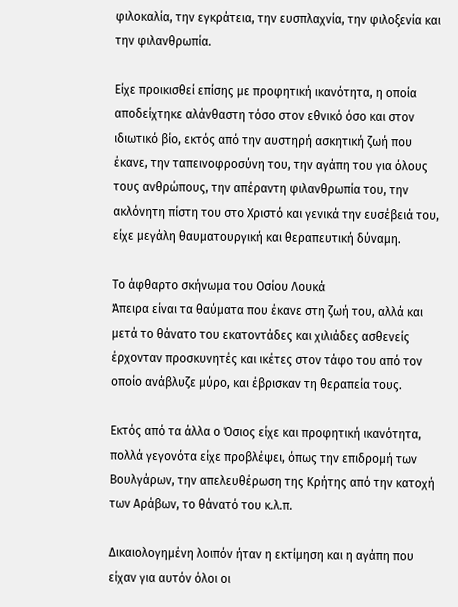φιλοκαλία, την εγκράτεια, την ευσπλαχνία, την φιλοξενία και την φιλανθρωπία.

Είχε προικισθεί επίσης με προφητική ικανότητα, η οποία αποδείχτηκε αλάνθαστη τόσο στον εθνικό όσο και στον ιδιωτικό βίο, εκτός από την αυστηρή ασκητική ζωή που έκανε, την ταπεινοφροσύνη του, την αγάπη του για όλους τους ανθρώπους, την απέραντη φιλανθρωπία του, την ακλόνητη πίστη του στο Χριστό και γενικά την ευσέβειά του, είχε μεγάλη θαυματουργική και θεραπευτική δύναμη.

Το άφθαρτο σκήνωμα του Οσίου Λουκά
Άπειρα είναι τα θαύματα που έκανε στη ζωή του, αλλά και μετά το θάνατο του εκατοντάδες και χιλιάδες ασθενείς έρχονταν προσκυνητές και ικέτες στον τάφο του από τον οποίο ανάβλυζε μύρο, και έβρισκαν τη θεραπεία τους.

Εκτός από τα άλλα ο Όσιος είχε και προφητική ικανότητα, πολλά γεγονότα είχε προβλέψει, όπως την επιδρομή των Βουλγάρων, την απελευθέρωση της Κρήτης από την κατοχή των Αράβων, το θάνατό του κ.λ.π.

Δικαιολογημένη λοιπόν ήταν η εκτίμηση και η αγάπη που είχαν για αυτόν όλοι οι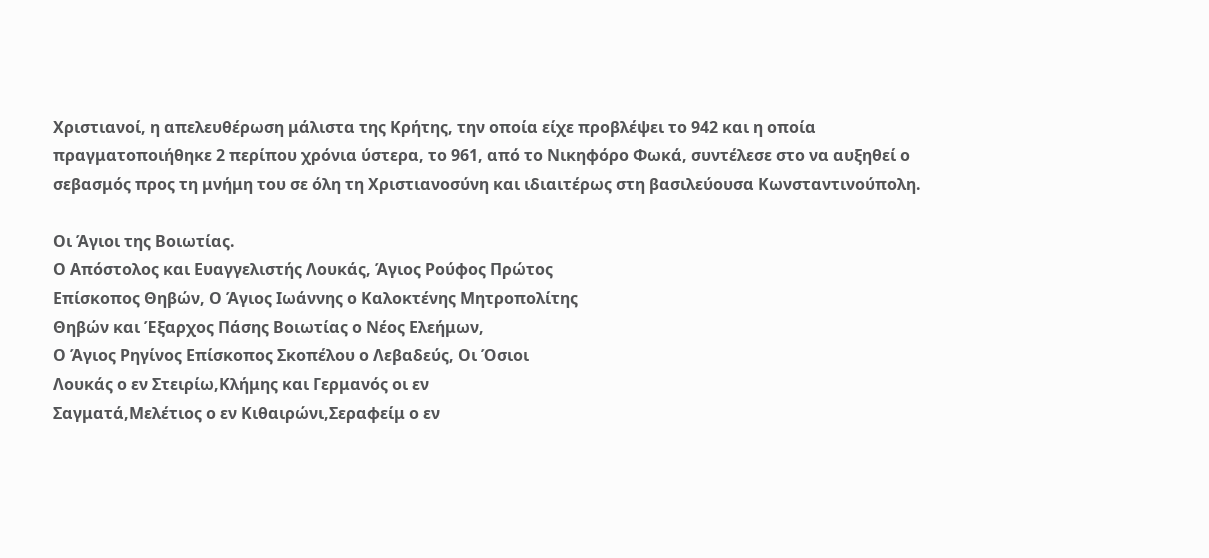Χριστιανοί, η απελευθέρωση μάλιστα της Κρήτης, την οποία είχε προβλέψει το 942 και η οποία πραγματοποιήθηκε 2 περίπου χρόνια ύστερα, το 961, από το Νικηφόρο Φωκά, συντέλεσε στο να αυξηθεί ο σεβασμός προς τη μνήμη του σε όλη τη Χριστιανοσύνη και ιδιαιτέρως στη βασιλεύουσα Κωνσταντινούπολη.

Οι Άγιοι της Βοιωτίας.
Ο Απόστολος και Ευαγγελιστής Λουκάς, Άγιος Ρούφος Πρώτος
Επίσκοπος Θηβών, Ο Άγιος Ιωάννης ο Καλοκτένης Μητροπολίτης
Θηβών και Έξαρχος Πάσης Βοιωτίας ο Νέος Ελεήμων,
Ο Άγιος Ρηγίνος Επίσκοπος Σκοπέλου ο Λεβαδεύς, Οι Όσιοι
Λουκάς ο εν Στειρίω,Κλήμης και Γερμανός οι εν
Σαγματά,Μελέτιος ο εν Κιθαιρώνι,Σεραφείμ ο εν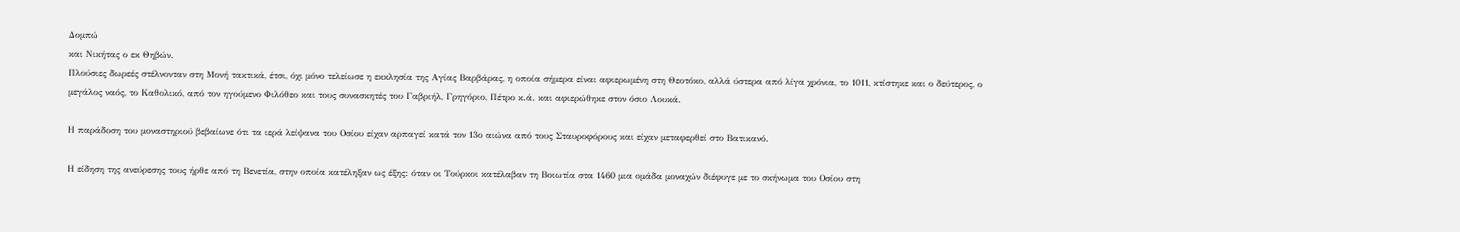Δομπώ
και Νικήτας ο εκ Θηβών.
Πλούσιες δωρεές στέλνονταν στη Μονή τακτικά, έτσι, όχι μόνο τελείωσε η εκκλησία της Αγίας Βαρβάρας, η οποία σήμερα είναι αφιερωμένη στη Θεοτόκο, αλλά ύστερα από λίγα χρόνια, το 1011, κτίστηκε και ο δεύτερος, ο μεγάλος ναός, το Καθολικό, από τον ηγούμενο Φιλόθεο και τους συνασκητές του Γαβριήλ, Γρηγόριο, Πέτρο κ.ά. και αφιερώθηκε στον όσιο Λουκά.

Η παράδοση του μοναστηριού βεβαίωνε ότι τα ιερά λείψανα του Οσίου είχαν αρπαγεί κατά τον 13ο αιώνα από τους Σταυροφόρους και είχαν μεταφερθεί στο Βατικανό.

Η είδηση της ανεύρεσης τους ήρθε από τη Βενετία, στην οποία κατέληξαν ως έξης: όταν οι Τούρκοι κατέλαβαν τη Βοιωτία στα 1460 μια ομάδα μοναχών διέφυγε με το σκήνωμα του Οσίου στη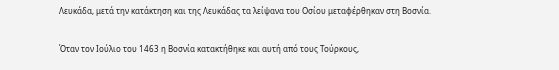Λευκάδα, μετά την κατάκτηση και της Λευκάδας τα λείψανα του Οσίου μεταφέρθηκαν στη Βοσνία.

Όταν τον Ιούλιο του 1463 η Βοσνία κατακτήθηκε και αυτή από τους Τούρκους,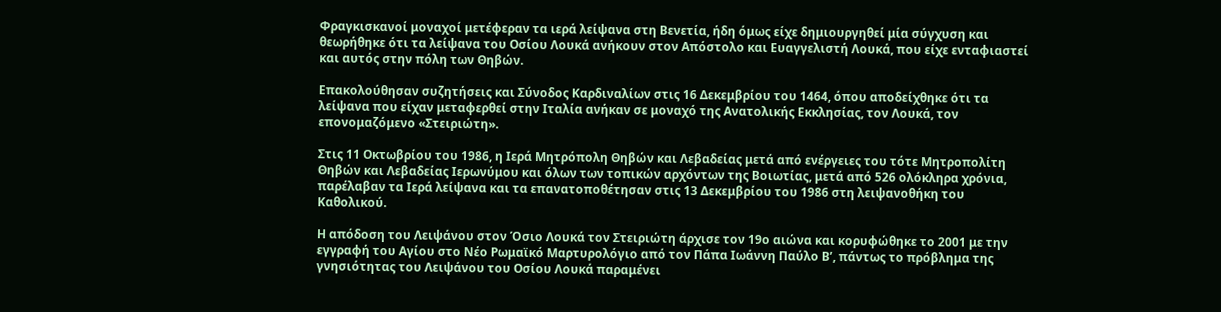Φραγκισκανοί μοναχοί μετέφεραν τα ιερά λείψανα στη Βενετία, ήδη όμως είχε δημιουργηθεί μία σύγχυση και θεωρήθηκε ότι τα λείψανα του Οσίου Λουκά ανήκουν στον Απόστολο και Ευαγγελιστή Λουκά, που είχε ενταφιαστεί και αυτός στην πόλη των Θηβών.

Επακολούθησαν συζητήσεις και Σύνοδος Καρδιναλίων στις 16 Δεκεμβρίου του 1464, όπου αποδείχθηκε ότι τα λείψανα που είχαν μεταφερθεί στην Ιταλία ανήκαν σε μοναχό της Ανατολικής Εκκλησίας, τον Λουκά, τον επονομαζόμενο «Στειριώτη».

Στις 11 Οκτωβρίου του 1986, η Ιερά Μητρόπολη Θηβών και Λεβαδείας μετά από ενέργειες του τότε Μητροπολίτη Θηβών και Λεβαδείας Ιερωνύμου και όλων των τοπικών αρχόντων της Βοιωτίας, μετά από 526 ολόκληρα χρόνια, παρέλαβαν τα Ιερά λείψανα και τα επανατοποθέτησαν στις 13 Δεκεμβρίου του 1986 στη λειψανοθήκη του Καθολικού.

Η απόδοση του Λειψάνου στον Όσιο Λουκά τον Στειριώτη άρχισε τον 19ο αιώνα και κορυφώθηκε το 2001 με την εγγραφή του Αγίου στο Νέο Ρωμαϊκό Μαρτυρολόγιο από τον Πάπα Ιωάννη Παύλο Β’, πάντως το πρόβλημα της γνησιότητας του Λειψάνου του Οσίου Λουκά παραμένει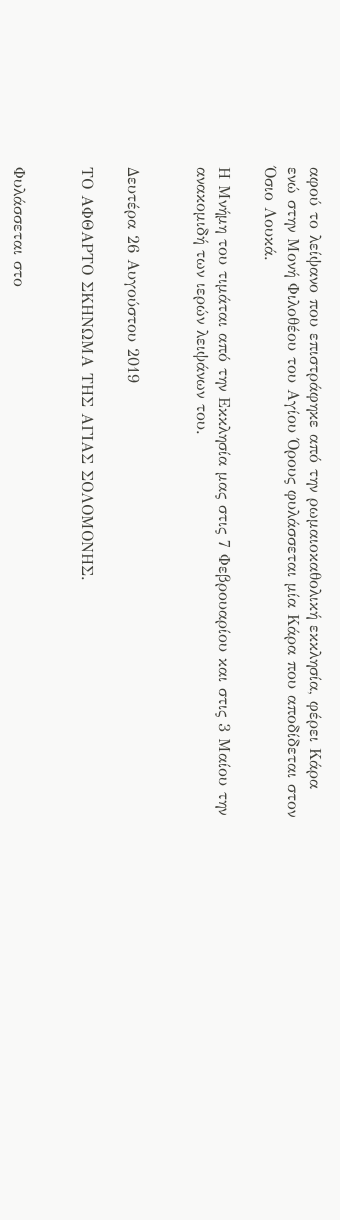αφού το λείψανο που επιστράφηκε από την ρωμαιοκαθολική εκκλησία, φέρει Κάρα ενώ στην Μονή Φιλοθέου του Αγίου Όρους φυλάσσεται μία Κάρα που αποδίδεται στον Όσιο Λουκά.

Η Μνήμη του τιμάται από την Εκκλησία μας στις 7 Φεβρουαρίου και στις 3 Μαίου την ανακομιδή των ιερών λειψάνων του.


Δευτέρα 26 Αυγούστου 2019

ΤΟ ΑΦΘΑΡΤΟ ΣΚΗΝΩΜΑ ΤΗΣ ΑΓΙΑΣ ΣΟΛΟΜΟΝΗΣ.


Φυλάσσεται στο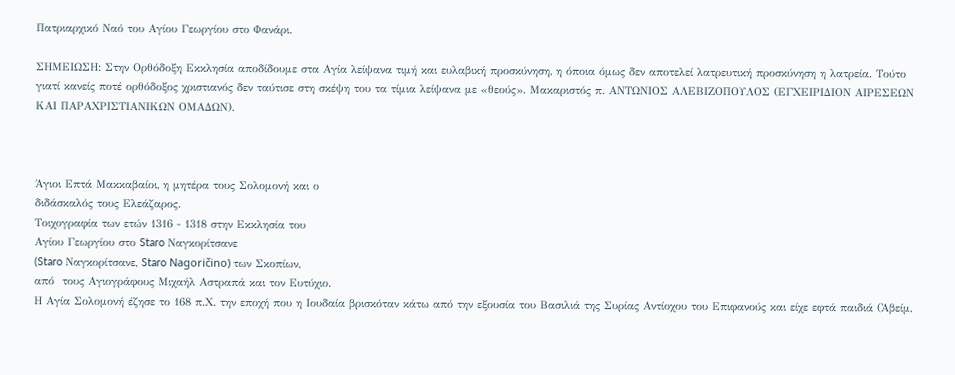Πατριαρχικό Ναό του Αγίου Γεωργίου στο Φανάρι.

ΣΗΜΕΙΩΣΗ: Στην Ορθόδοξη Εκκλησία αποδίδουμε στα Αγία λείψανα τιμή και ευλαβική προσκύνηση, η όποια όμως δεν αποτελεί λατρευτική προσκύνηση η λατρεία. Τούτο γιατί κανείς ποτέ ορθόδοξος χριστιανός δεν ταύτισε στη σκέψη του τα τίμια λείψανα με «θεούς». Μακαριστός π. ΑΝΤΩΝΙΟΣ ΑΛΕΒΙΖΟΠΟΥΛΟΣ (ΕΓΧΕΙΡΙΔΙΟΝ ΑΙΡΕΣΕΩΝ ΚΑΙ ΠΑΡΑΧΡΙΣΤΙΑΝΙΚΩΝ ΟΜΑΔΩΝ).



Άγιοι Επτά Μακκαβαίοι, η μητέρα τους Σολομονή και ο
διδάσκαλός τους Ελεάζαρος.
Τοιχογραφία των ετών 1316 - 1318 στην Εκκλησία του
Αγίου Γεωργίου στο Staro Ναγκορίτσανε
(Staro Ναγκορίτσανε, Staro Nagoričino) των Σκοπίων,
από  τους Αγιογράφους Μιχαήλ Αστραπά και τον Ευτύχιο.
Η Αγία Σολομονή έζησε το 168 π.Χ. την εποχή που η Ιουδαία βρισκόταν κάτω από την εξουσία του Βασιλιά της Συρίας Αντίοχου του Επιφανούς και είχε εφτά παιδιά (Ἀβείμ,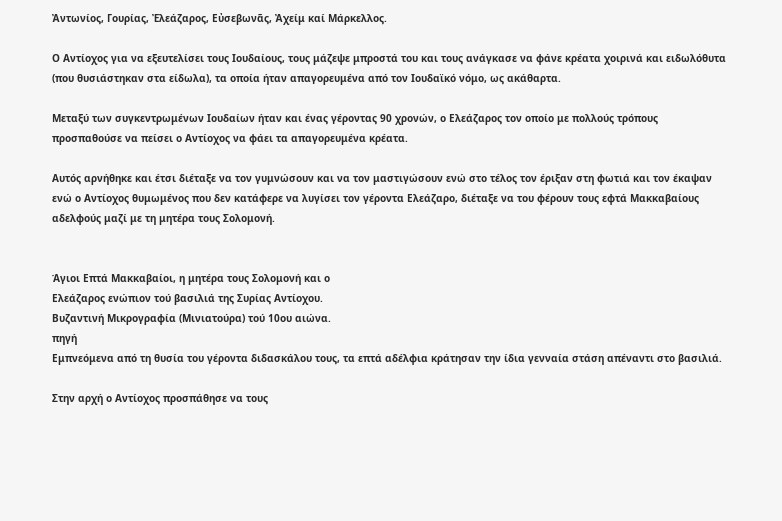Ἀντωνίος, Γουρίας, Ἐλεάζαρος, Εὐσεβωνᾶς, Ἀχείμ καί Μάρκελλος.

Ο Αντίοχος για να εξευτελίσει τους Ιουδαίους, τους μάζεψε μπροστά του και τους ανάγκασε να φάνε κρέατα χοιρινά και ειδωλόθυτα (που θυσιάστηκαν στα είδωλα), τα οποία ήταν απαγορευμένα από τον Ιουδαϊκό νόμο, ως ακάθαρτα.

Μεταξύ των συγκεντρωμένων Ιουδαίων ήταν και ένας γέροντας 90 χρονών, ο Ελεάζαρος τον οποίο με πολλούς τρόπους προσπαθούσε να πείσει ο Αντίοχος να φάει τα απαγορευμένα κρέατα.

Αυτός αρνήθηκε και έτσι διέταξε να τον γυμνώσουν και να τον μαστιγώσουν ενώ στο τέλος τον έριξαν στη φωτιά και τον έκαψαν ενώ ο Αντίοχος θυμωμένος που δεν κατάφερε να λυγίσει τον γέροντα Ελεάζαρο, διέταξε να του φέρουν τους εφτά Μακκαβαίους αδελφούς μαζί με τη μητέρα τους Σολομονή.


Άγιοι Επτά Μακκαβαίοι, η μητέρα τους Σολομονή και ο
Ελεάζαρος ενώπιον τού βασιλιά της Συρίας Αντίοχου.
Βυζαντινή Μικρογραφία (Μινιατούρα) τού 10ου αιώνα.
πηγή
Εμπνεόμενα από τη θυσία του γέροντα διδασκάλου τους, τα επτά αδέλφια κράτησαν την ίδια γενναία στάση απέναντι στο βασιλιά.

Στην αρχή ο Αντίοχος προσπάθησε να τους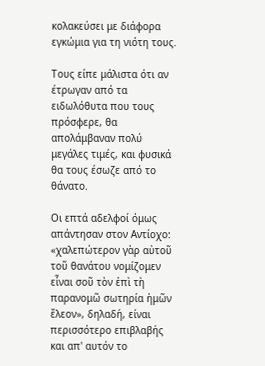κολακεύσει με διάφορα εγκώμια για τη νιότη τους.

Τους είπε μάλιστα ότι αν έτρωγαν από τα ειδωλόθυτα που τους πρόσφερε, θα απολάμβαναν πολύ μεγάλες τιμές, και φυσικά θα τους έσωζε από το θάνατο.

Οι επτά αδελφοί όμως απάντησαν στον Αντίοχο: «χαλεπώτερον γὰρ αὐτοῦ τοῦ θανάτου νομίζομεν εἶναι σοῦ τὸν ἐπὶ τὴ παρανομῶ σωτηρία ἠμῶν ἔλεον», δηλαδή, είναι περισσότερο επιβλαβής και απ' αυτόν το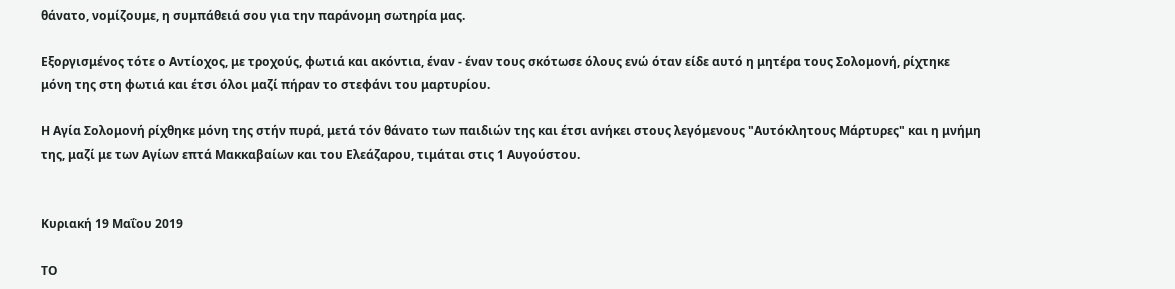θάνατο, νομίζουμε, η συμπάθειά σου για την παράνομη σωτηρία μας.

Εξοργισμένος τότε ο Αντίοχος, με τροχούς, φωτιά και ακόντια, έναν - έναν τους σκότωσε όλους ενώ όταν είδε αυτό η μητέρα τους Σολομονή, ρίχτηκε μόνη της στη φωτιά και έτσι όλοι μαζί πήραν το στεφάνι του μαρτυρίου.

Η Αγία Σολομονή ρίχθηκε μόνη της στήν πυρά, μετά τόν θάνατο των παιδιών της και έτσι ανήκει στους λεγόμενους "Αυτόκλητους Μάρτυρες" και η μνήμη της, μαζί με των Αγίων επτά Μακκαβαίων και του Ελεάζαρου, τιμάται στις 1 Αυγούστου.


Κυριακή 19 Μαΐου 2019

ΤΟ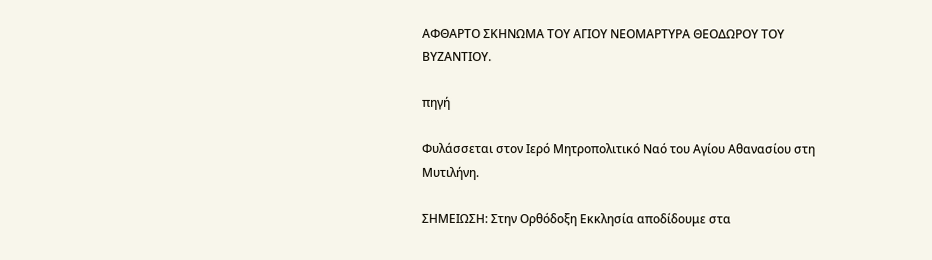ΑΦΘΑΡΤΟ ΣΚΗΝΩΜΑ ΤΟΥ ΑΓΙΟΥ ΝΕΟΜΑΡΤΥΡΑ ΘΕΟΔΩΡΟΥ ΤΟΥ ΒΥΖΑΝΤΙΟΥ.

πηγή

Φυλάσσεται στον Ιερό Μητροπολιτικό Ναό του Αγίου Αθανασίου στη Μυτιλήνη.

ΣΗΜΕΙΩΣΗ: Στην Ορθόδοξη Εκκλησία αποδίδουμε στα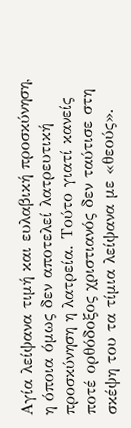Αγία λείψανα τιμή και ευλαβική προσκύνηση, η όποια όμως δεν αποτελεί λατρευτική προσκύνηση η λατρεία. Τούτο γιατί κανείς ποτέ ορθόδοξος χριστιανός δεν ταύτισε στη σκέψη του τα τίμια λείψανα με «θεούς».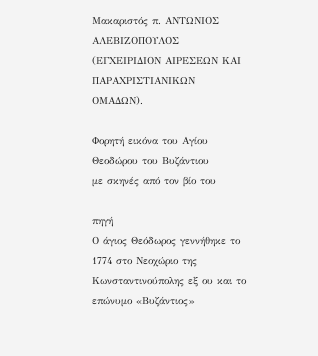Μακαριστός π. ΑΝΤΩΝΙΟΣ ΑΛΕΒΙΖΟΠΟΥΛΟΣ (ΕΓΧΕΙΡΙΔΙΟΝ ΑΙΡΕΣΕΩΝ ΚΑΙ ΠΑΡΑΧΡΙΣΤΙΑΝΙΚΩΝ ΟΜΑΔΩΝ).

Φορητή εικόνα του Αγίου Θεοδώρου του Βυζάντιου
με σκηνές από τον βίο του

πηγή
Ο άγιος Θεόδωρος γεννήθηκε το 1774 στο Νεοχώριο της Κωνσταντινούπολης εξ ου και το επώνυμο «Βυζάντιος»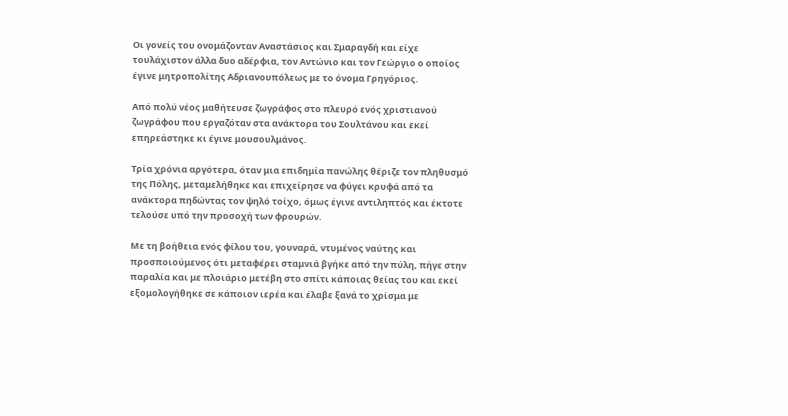Oι γονείς του ονομάζονταν Αναστάσιος και Σμαραγδή και είχε τουλάχιστον άλλα δυο αδέρφια, τον Αντώνιο και τον Γεώργιο ο οποίος έγινε μητροπολίτης Αδριανουπόλεως με το όνομα Γρηγόριος.

Από πολύ νέος μαθήτευσε ζωγράφος στο πλευρό ενός χριστιανού ζωγράφου που εργαζόταν στα ανάκτορα του Σουλτάνου και εκεί επηρεάστηκε κι έγινε μουσουλμάνος.

Τρία χρόνια αργότερα, όταν μια επιδημία πανώλης θέριζε τον πληθυσμό της Πόλης, μεταμελήθηκε και επιχείρησε να φύγει κρυφά από τα ανάκτορα πηδώντας τον ψηλό τοίχο, όμως έγινε αντιληπτός και έκτοτε τελούσε υπό την προσοχή των φρουρών.

Με τη βοήθεια ενός φίλου του, γουναρά, ντυμένος ναύτης και προσποιούμενος ότι μεταφέρει σταμνιά βγήκε από την πύλη, πήγε στην παραλία και με πλοιάριο μετέβη στο σπίτι κάποιας θείας του και εκεί εξομολογήθηκε σε κάποιον ιερέα και έλαβε ξανά το χρίσμα με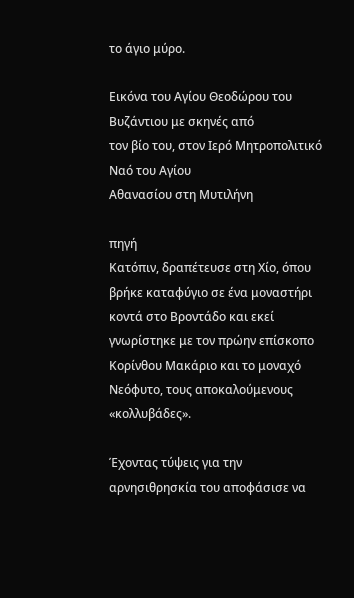το άγιο μύρο.

Εικόνα του Αγίου Θεοδώρου του Βυζάντιου με σκηνές από
τον βίο του, στον Ιερό Μητροπολιτικό Ναό του Αγίου
Αθανασίου στη Μυτιλήνη

πηγή
Κατόπιν, δραπέτευσε στη Χίο, όπου βρήκε καταφύγιο σε ένα μοναστήρι κοντά στο Βροντάδο και εκεί γνωρίστηκε με τον πρώην επίσκοπο Κορίνθου Μακάριο και το μοναχό Νεόφυτο, τους αποκαλούμενους «κολλυβάδες».

Έχοντας τύψεις για την αρνησιθρησκία του αποφάσισε να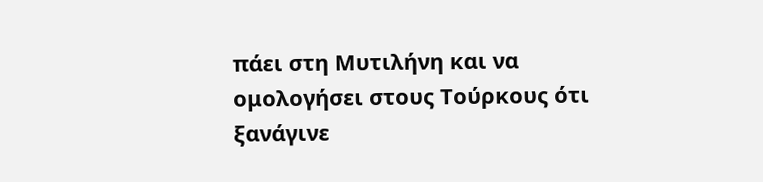πάει στη Μυτιλήνη και να ομολογήσει στους Τούρκους ότι ξανάγινε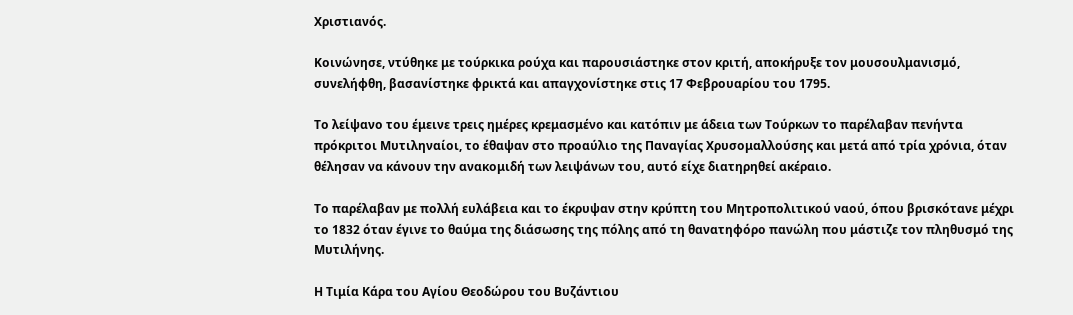Χριστιανός.

Κοινώνησε, ντύθηκε με τούρκικα ρούχα και παρουσιάστηκε στον κριτή, αποκήρυξε τον μουσουλμανισμό, συνελήφθη, βασανίστηκε φρικτά και απαγχονίστηκε στις 17 Φεβρουαρίου του 1795.

Το λείψανο του έμεινε τρεις ημέρες κρεμασμένο και κατόπιν με άδεια των Τούρκων το παρέλαβαν πενήντα πρόκριτοι Μυτιληναίοι, το έθαψαν στο προαύλιο της Παναγίας Χρυσομαλλούσης και μετά από τρία χρόνια, όταν θέλησαν να κάνουν την ανακομιδή των λειψάνων του, αυτό είχε διατηρηθεί ακέραιο.

Το παρέλαβαν με πολλή ευλάβεια και το έκρυψαν στην κρύπτη του Μητροπολιτικού ναού, όπου βρισκότανε μέχρι το 1832 όταν έγινε το θαύμα της διάσωσης της πόλης από τη θανατηφόρο πανώλη που μάστιζε τον πληθυσμό της Μυτιλήνης.

Η Τιμία Κάρα του Αγίου Θεοδώρου του Βυζάντιου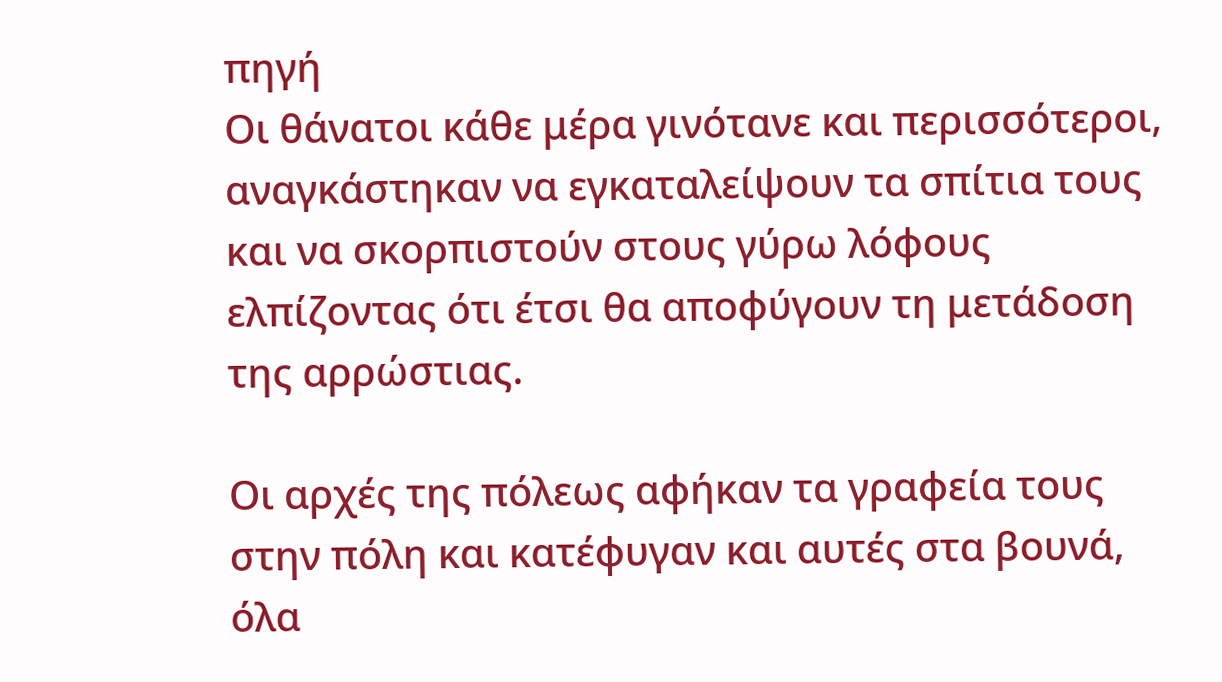πηγή
Οι θάνατοι κάθε μέρα γινότανε και περισσότεροι, αναγκάστηκαν να εγκαταλείψουν τα σπίτια τους και να σκορπιστούν στους γύρω λόφους ελπίζοντας ότι έτσι θα αποφύγουν τη μετάδοση της αρρώστιας.

Οι αρχές της πόλεως αφήκαν τα γραφεία τους στην πόλη και κατέφυγαν και αυτές στα βουνά, όλα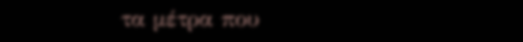τα μέτρα που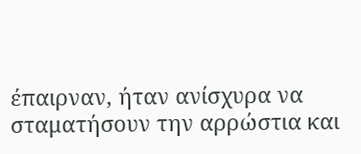έπαιρναν, ήταν ανίσχυρα να σταματήσουν την αρρώστια και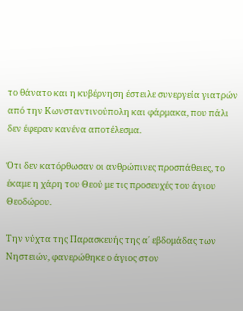το θάνατο και η κυβέρνηση έστειλε συνεργεία γιατρών από την Κωνσταντινούπολη και φάρμακα, που πάλι δεν έφεραν κανένα αποτέλεσμα.

Ότι δεν κατόρθωσαν οι ανθρώπινες προσπάθειες, το έκαμε η χάρη του Θεού με τις προσευχές του άγιου Θεοδώρου.

Την νύχτα της Παρασκευής της α΄ εβδομάδας των Νηστειών, φανερώθηκε ο άγιος στον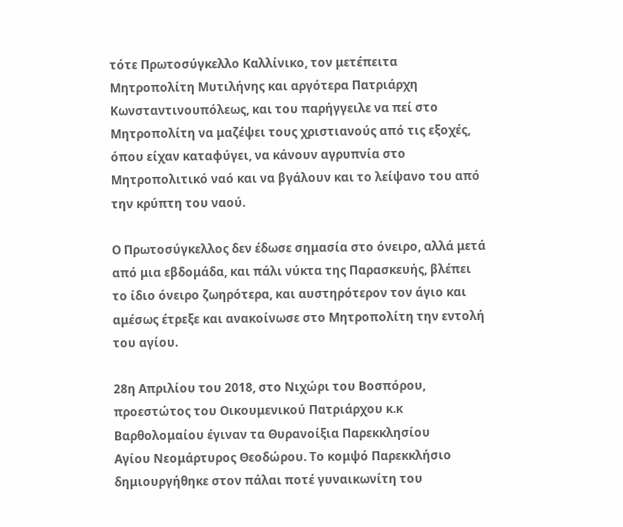τότε Πρωτοσύγκελλο Καλλίνικο, τον μετέπειτα Μητροπολίτη Μυτιλήνης και αργότερα Πατριάρχη Κωνσταντινουπόλεως, και του παρήγγειλε να πεί στο Μητροπολίτη να μαζέψει τους χριστιανούς από τις εξοχές, όπου είχαν καταφύγει, να κάνουν αγρυπνία στο Μητροπολιτικό ναό και να βγάλουν και το λείψανο του από την κρύπτη του ναού.

Ο Πρωτοσύγκελλος δεν έδωσε σημασία στο όνειρο, αλλά μετά από μια εβδομάδα, και πάλι νύκτα της Παρασκευής, βλέπει το ίδιο όνειρο ζωηρότερα, και αυστηρότερον τον άγιο και αμέσως έτρεξε και ανακοίνωσε στο Μητροπολίτη την εντολή του αγίου.

28η Απριλίου του 2018, στο Νιχώρι του Βοσπόρου,
προεστώτος του Οικουμενικού Πατριάρχου κ.κ
Βαρθολομαίου έγιναν τα Θυρανοίξια Παρεκκλησίου
Αγίου Νεομάρτυρος Θεοδώρου. Το κομψό Παρεκκλήσιο
δημιουργήθηκε στον πάλαι ποτέ γυναικωνίτη του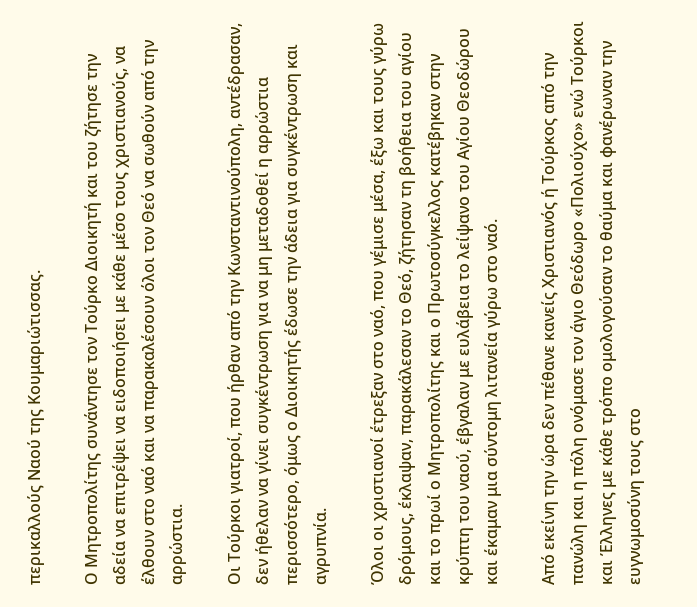περικαλλούς Ναού της Κουμαριώτισσας.

Ο Μητροπολίτης συνάντησε τον Τούρκο Διοικητή και του ζήτησε την αδεία να επιτρέψει να ειδοποιήσει με κάθε μέσο τους χριστιανούς, να έλθουν στο ναό και να παρακαλέσουν όλοι τον Θεό να σωθούν από την αρρώστια.

Οι Τούρκοι γιατροί, που ήρθαν από την Κωνσταντινούπολη, αντέδρασαν, δεν ήθελαν να γίνει συγκέντρωση για να μη μεταδοθεί η αρρώστια περισσότερο, όμως ο Διοικητής έδωσε την άδεια για συγκέντρωση και αγρυπνία.

Όλοι οι χριστιανοί έτρεξαν στο ναό, που γέμισε μέσα, έξω και τους γύρω δρόμους, έκλαψαν, παρακάλεσαν το Θεό, ζήτησαν τη βοήθεια του αγίου και το πρωί ο Μητροπολίτης και ο Πρωτοσύγκελλος κατέβηκαν στην κρύπτη του ναού, έβγαλαν με ευλάβεια το λείψανο του Αγίου Θεοδώρου και έκαμαν μια σύντομη λιτανεία γύρω στο ναό.

Από εκείνη την ώρα δεν πέθανε κανείς Χριστιανός ή Τούρκος από την πανώλη και η πόλη ονόμασε τον άγιο Θεόδωρο «Πολιούχο» ενώ Τούρκοι και Έλληνες με κάθε τρόπο ομολογούσαν το θαύμα και φανέρωναν την ευγνωμοσύνη τους στο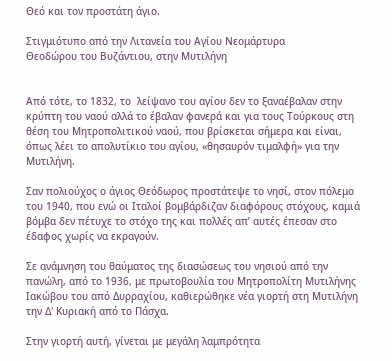Θεό και τον προστάτη άγιο.

Στιγμιότυπο από την Λιτανεία του Αγίου Νεομάρτυρα
Θεοδώρου του Βυζάντιου, στην Μυτιλήνη


Από τότε, το 1832, το  λείψανο του αγίου δεν το ξαναέβαλαν στην κρύπτη του ναού αλλά το έβαλαν φανερά και για τους Τούρκους στη θέση του Μητροπολιτικού ναού, που βρίσκεται σήμερα και είναι, όπως λέει το απολυτίκιο του αγίου, «θησαυρόν τιμαλφή» για την Μυτιλήνη.

Σαν πολιούχος ο άγιος Θεόδωρος προστάτεψε το νησί, στον πόλεμο του 1940, που ενώ οι Ιταλοί βομβάρδιζαν διαφόρους στόχους, καμιά βόμβα δεν πέτυχε το στόχο της και πολλές απ’ αυτές έπεσαν στο έδαφος χωρίς να εκραγούν.

Σε ανάμνηση του θαύματος της διασώσεως του νησιού από την πανώλη, από το 1936, με πρωτοβουλία του Μητροπολίτη Μυτιλήνης Ιακώβου του από Δυρραχίου, καθιερώθηκε νέα γιορτή στη Μυτιλήνη την Δ' Κυριακή από το Πάσχα.

Στην γιορτή αυτή, γίνεται με μεγάλη λαμπρότητα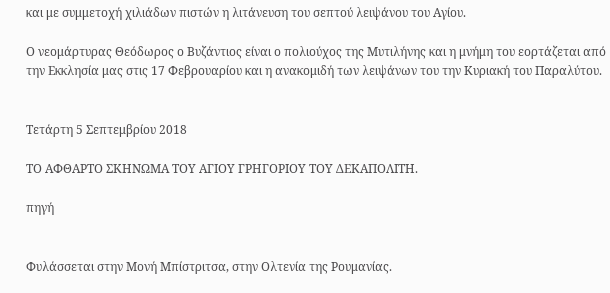και με συμμετοχή χιλιάδων πιστών η λιτάνευση του σεπτού λειψάνου του Αγίου.

Ο νεομάρτυρας Θεόδωρος ο Βυζάντιος είναι ο πολιούχος της Μυτιλήνης και η μνήμη του εορτάζεται από την Εκκλησία μας στις 17 Φεβρουαρίου και η ανακομιδή των λειψάνων του την Κυριακή του Παραλύτου.


Τετάρτη 5 Σεπτεμβρίου 2018

ΤΟ ΑΦΘΑΡΤΟ ΣΚΗΝΩΜΑ ΤΟΥ ΑΓΙΟΥ ΓΡΗΓΟΡΙΟΥ ΤΟΥ ΔΕΚΑΠΟΛΙΤΗ.

πηγή


Φυλάσσεται στην Μονή Μπίστριτσα, στην Ολτενία της Ρουμανίας.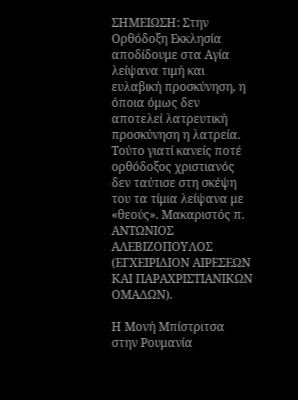ΣΗΜΕΙΩΣΗ: Στην Ορθόδοξη Εκκλησία αποδίδουμε στα Αγία λείψανα τιμή και ευλαβική προσκύνηση, η όποια όμως δεν αποτελεί λατρευτική προσκύνηση η λατρεία. Τούτο γιατί κανείς ποτέ ορθόδοξος χριστιανός δεν ταύτισε στη σκέψη του τα τίμια λείψανα με «θεούς». Μακαριστός π. ΑΝΤΩΝΙΟΣ ΑΛΕΒΙΖΟΠΟΥΛΟΣ (ΕΓΧΕΙΡΙΔΙΟΝ ΑΙΡΕΣΕΩΝ ΚΑΙ ΠΑΡΑΧΡΙΣΤΙΑΝΙΚΩΝ ΟΜΑΔΩΝ).

Η Μονή Μπίστριτσα στην Ρουμανία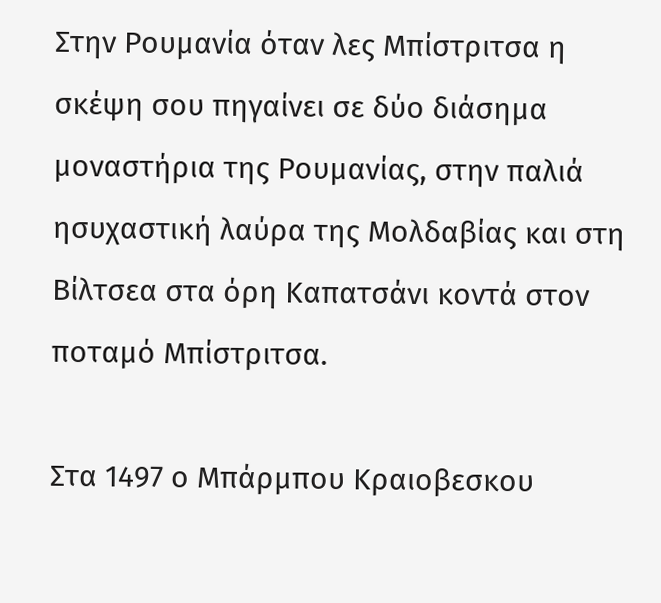Στην Ρουμανία όταν λες Μπίστριτσα η σκέψη σου πηγαίνει σε δύο διάσημα μοναστήρια της Ρουμανίας, στην παλιά ησυχαστική λαύρα της Μολδαβίας και στη Βίλτσεα στα όρη Καπατσάνι κοντά στον ποταμό Μπίστριτσα.

Στα 1497 ο Μπάρμπου Κραιοβεσκου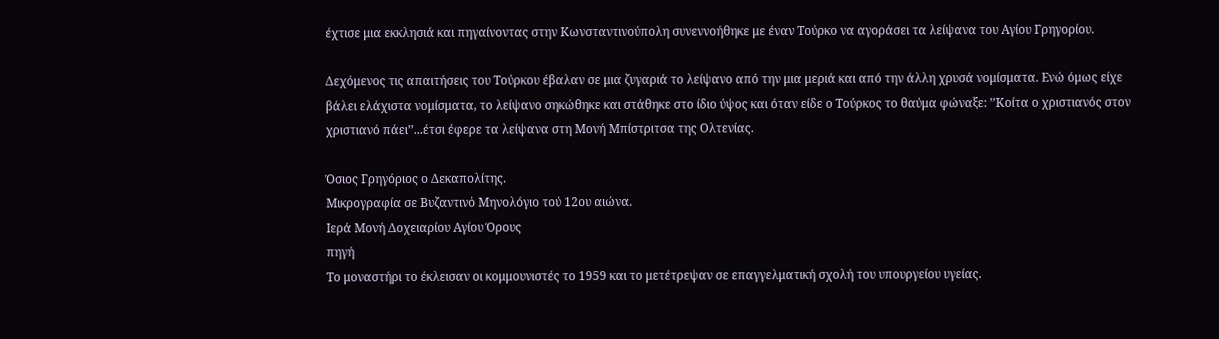έχτισε μια εκκλησιά και πηγαίνοντας στην Κωνσταντινούπολη συνεννοήθηκε με έναν Τούρκο να αγοράσει τα λείψανα του Αγίου Γρηγορίου.

Δεχόμενος τις απαιτήσεις του Τούρκου έβαλαν σε μια ζυγαριά το λείψανο από την μια μεριά και από την άλλη χρυσά νομίσματα. Ενώ όμως είχε βάλει ελάχιστα νομίσματα, το λείψανο σηκώθηκε και στάθηκε στο ίδιο ύψος και όταν είδε ο Τούρκος το θαύμα φώναξε: ’’Κοίτα ο χριστιανός στον χριστιανό πάει’’...έτσι έφερε τα λείψανα στη Μονή Μπίστριτσα της Ολτενίας.

Όσιος Γρηγόριος ο Δεκαπολίτης.
Μικρογραφία σε Βυζαντινὀ Μηνολόγιο τού 12ου αιώνα.
Ιερά Μονή Δοχειαρίου Αγίου Όρους
πηγή
Το μοναστήρι το έκλεισαν οι κομμουνιστές το 1959 και το μετέτρεψαν σε επαγγελματική σχολή του υπουργείου υγείας.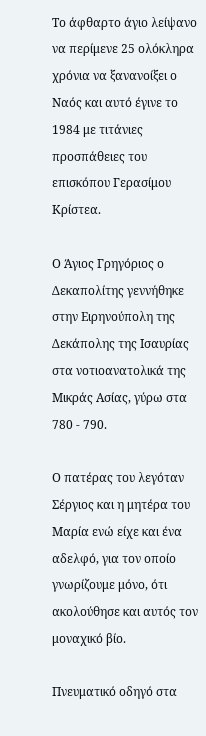Το άφθαρτο άγιο λείψανο να περίμενε 25 ολόκληρα χρόνια να ξανανοίξει ο Ναός και αυτό έγινε το 1984 με τιτάνιες προσπάθειες του επισκόπου Γερασίμου Κρίστεα.

Ο Άγιος Γρηγόριος ο Δεκαπολίτης γεννήθηκε στην Ειρηνούπολη της Δεκάπολης της Ισαυρίας στα νοτιοανατολικά της Μικράς Ασίας, γύρω στα 780 - 790.

Ο πατέρας του λεγόταν Σέργιος και η μητέρα του Μαρία ενώ είχε και ένα αδελφό, για τον οποίο γνωρίζουμε μόνο, ότι ακολούθησε και αυτός τον μοναχικό βίο.

Πνευματικό οδηγό στα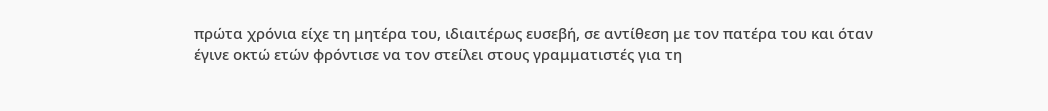πρώτα χρόνια είχε τη μητέρα του, ιδιαιτέρως ευσεβή, σε αντίθεση με τον πατέρα του και όταν έγινε οκτώ ετών φρόντισε να τον στείλει στους γραμματιστές για τη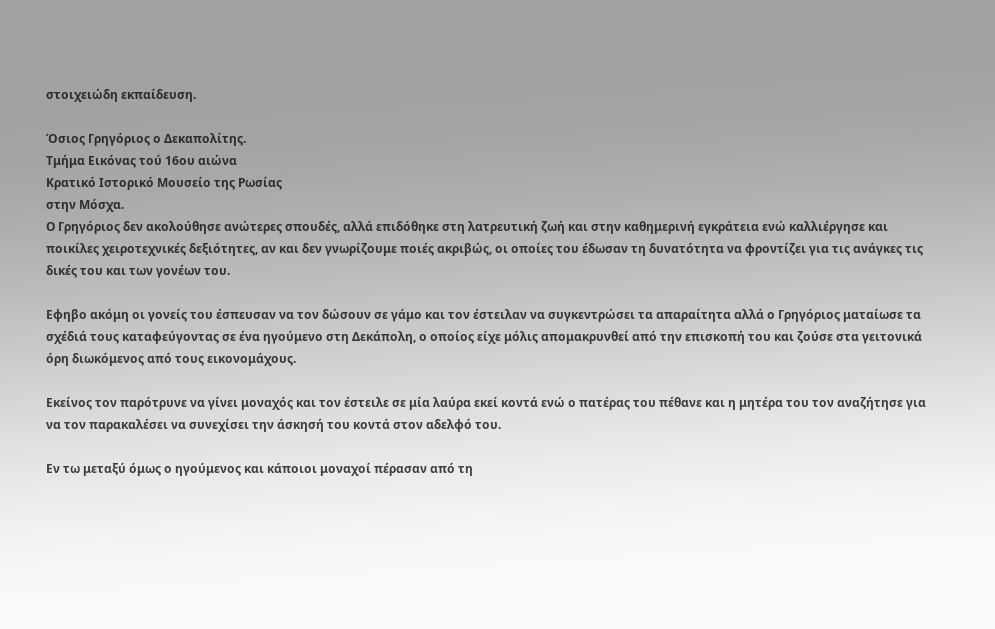στοιχειώδη εκπαίδευση.

Όσιος Γρηγόριος ο Δεκαπολίτης.
Τμήμα Εικόνας τού 16ου αιώνα
Κρατικό Ιστορικό Μουσείο της Ρωσίας
στην Μόσχα.
Ο Γρηγόριος δεν ακολούθησε ανώτερες σπουδές, αλλά επιδόθηκε στη λατρευτική ζωή και στην καθημερινή εγκράτεια ενώ καλλιέργησε και ποικίλες χειροτεχνικές δεξιότητες, αν και δεν γνωρίζουμε ποιές ακριβώς, οι οποίες του έδωσαν τη δυνατότητα να φροντίζει για τις ανάγκες τις δικές του και των γονέων του.

Εφηβο ακόμη οι γονείς του έσπευσαν να τον δώσουν σε γάμο και τον έστειλαν να συγκεντρώσει τα απαραίτητα αλλά ο Γρηγόριος ματαίωσε τα σχέδιά τους καταφεύγοντας σε ένα ηγούμενο στη Δεκάπολη, ο οποίος είχε μόλις απομακρυνθεί από την επισκοπή του και ζούσε στα γειτονικά όρη διωκόμενος από τους εικονομάχους.

Εκείνος τον παρότρυνε να γίνει μοναχός και τον έστειλε σε μία λαύρα εκεί κοντά ενώ ο πατέρας του πέθανε και η μητέρα του τον αναζήτησε για να τον παρακαλέσει να συνεχίσει την άσκησή του κοντά στον αδελφό του.

Εν τω μεταξύ όμως ο ηγούμενος και κάποιοι μοναχοί πέρασαν από τη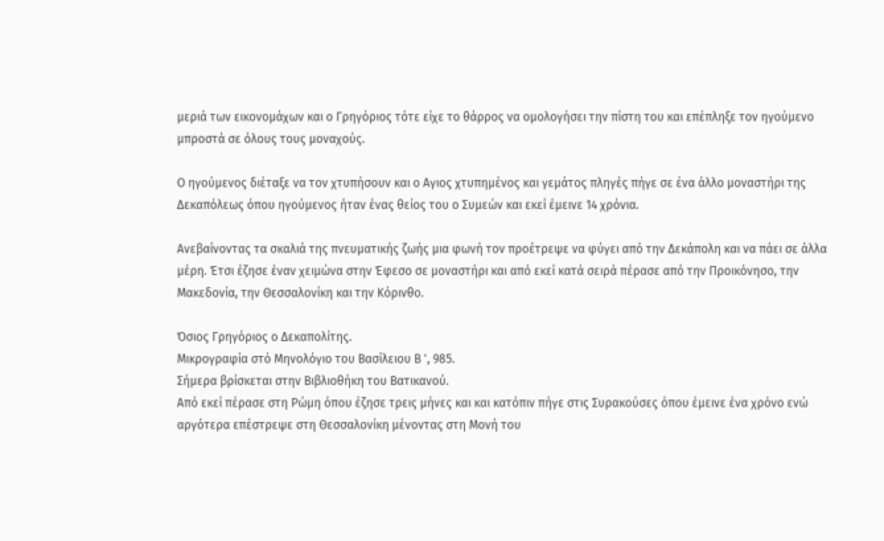μεριά των εικονομάχων και ο Γρηγόριος τότε είχε το θάρρος να ομολογήσει την πίστη του και επέπληξε τον ηγούμενο μπροστά σε όλους τους μοναχούς.

Ο ηγούμενος διέταξε να τον χτυπήσουν και ο Αγιος χτυπημένος και γεμάτος πληγές πήγε σε ένα άλλο μοναστήρι της Δεκαπόλεως όπου ηγούμενος ήταν ένας θείος του ο Συμεών και εκεί έμεινε 14 χρόνια.

Ανεβαίνοντας τα σκαλιά της πνευματικής ζωής μια φωνή τον προέτρεψε να φύγει από την Δεκάπολη και να πάει σε άλλα μέρη. Έτσι έζησε έναν χειμώνα στην Έφεσο σε μοναστήρι και από εκεί κατά σειρά πέρασε από την Προικόνησο, την Μακεδονία, την Θεσσαλονίκη και την Κόρινθο.

Όσιος Γρηγόριος ο Δεκαπολίτης.
Μικρογραφία στό Μηνολόγιο του Βασίλειου Β ', 985.
Σήμερα βρίσκεται στην Βιβλιοθήκη του Βατικανού.
Από εκεί πέρασε στη Ρώμη όπου έζησε τρεις μήνες και και κατόπιν πήγε στις Συρακούσες όπου έμεινε ένα χρόνο ενώ αργότερα επέστρεψε στη Θεσσαλονίκη μένοντας στη Μονή του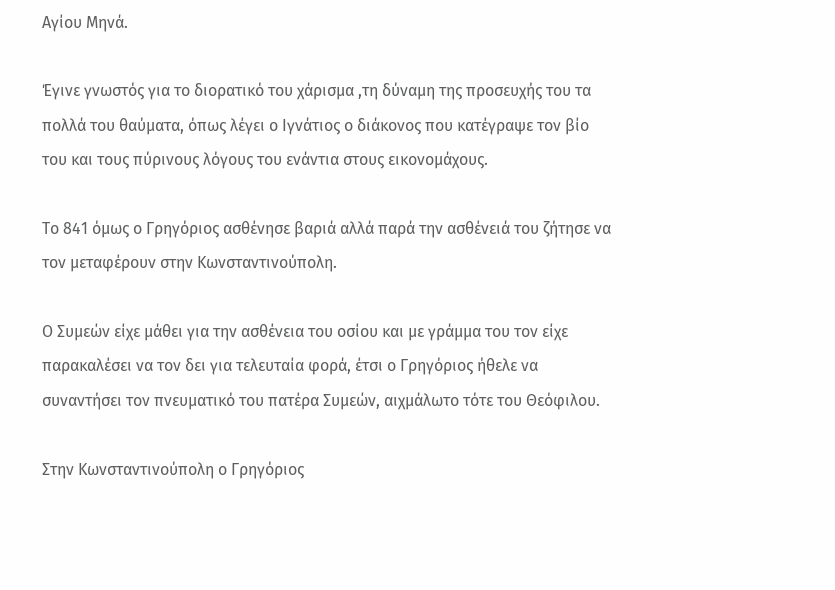Αγίου Μηνά.

Έγινε γνωστός για το διορατικό του χάρισμα ,τη δύναμη της προσευχής του τα πολλά του θαύματα, όπως λέγει ο Ιγνάτιος ο διάκονος που κατέγραψε τον βίο του και τους πύρινους λόγους του ενάντια στους εικονομάχους.

Το 841 όμως ο Γρηγόριος ασθένησε βαριά αλλά παρά την ασθένειά του ζήτησε να τον μεταφέρουν στην Κωνσταντινούπολη.

Ο Συμεών είχε μάθει για την ασθένεια του οσίου και με γράμμα του τον είχε παρακαλέσει να τον δει για τελευταία φορά, έτσι ο Γρηγόριος ήθελε να συναντήσει τον πνευματικό του πατέρα Συμεών, αιχμάλωτο τότε του Θεόφιλου.

Στην Κωνσταντινούπολη ο Γρηγόριος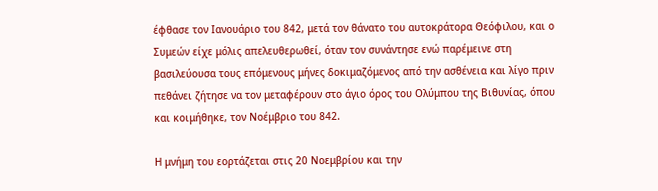έφθασε τον Ιανουάριο του 842, μετά τον θάνατο του αυτοκράτορα Θεόφιλου, και ο Συμεών είχε μόλις απελευθερωθεί, όταν τον συνάντησε ενώ παρέμεινε στη βασιλεύουσα τους επόμενους μήνες δοκιμαζόμενος από την ασθένεια και λίγο πριν πεθάνει ζήτησε να τον μεταφέρουν στο άγιο όρος του Ολύμπου της Βιθυνίας, όπου και κοιμήθηκε, τον Νοέμβριο του 842.

Η μνήμη του εορτάζεται στις 20 Νοεμβρίου και την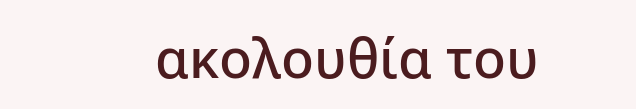ακολουθία του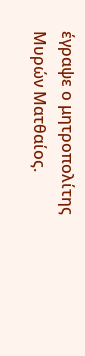έγραψε ο μητροπολίτης Μυρών Ματθαίος.